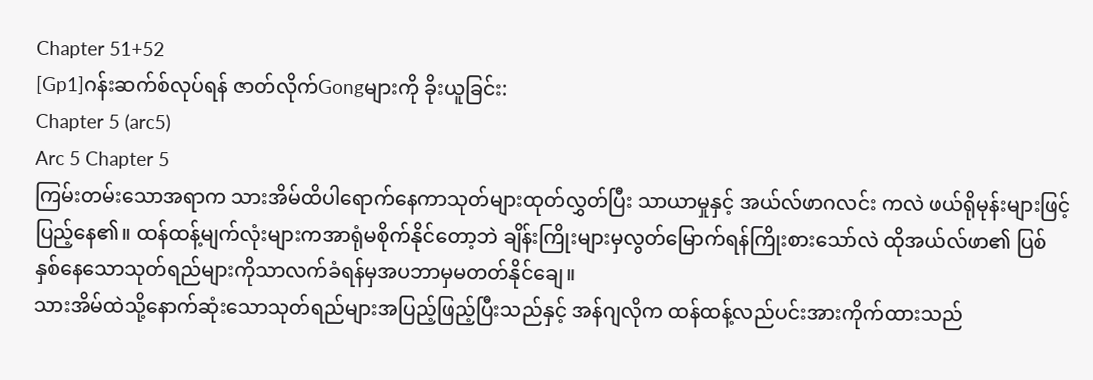Chapter 51+52
[Gp1]ဂန်းဆက်စ်လုပ်ရန် ဇာတ်လိုက်Gongများကို ခိုးယူခြင်း:
Chapter 5 (arc5)
Arc 5 Chapter 5
ကြမ်းတမ်းသောအရာက သားအိမ်ထိပါရောက်နေကာသုတ်များထုတ်လွှတ်ပြီး သာယာမှုနှင့် အယ်လ်ဖာဂလင်း ကလဲ ဖယ်ရိုမုန်းများဖြင့်ပြည့်နေ၏။ ထန်ထန့်မျက်လုံးများကအာရုံမစိုက်နိုင်တော့ဘဲ ချိန်းကြိုးများမှလွတ်မြောက်ရန်ကြိုးစားသော်လဲ ထိုအယ်လ်ဖာ၏ ပြစ်နှစ်နေသောသုတ်ရည်များကိုသာလက်ခံရန်မှအပဘာမှမတတ်နိုင်ချေ။
သားအိမ်ထဲသို့နောက်ဆုံးသောသုတ်ရည်များအပြည့်ဖြည့်ပြီးသည်နှင့် အန်ဂျလိုက ထန်ထန့်လည်ပင်းအားကိုက်ထားသည်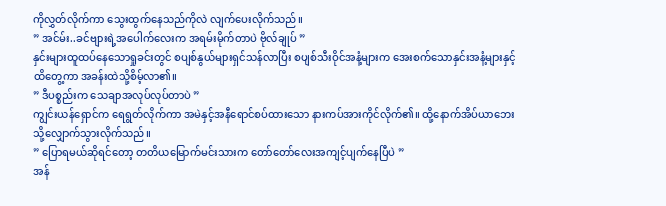ကိုလွှတ်လိုက်ကာ သွေးထွက်နေသည်ကိုလဲ လျက်ပေးလိုက်သည်။
” အင်မ်း..ခင်ဗျားရဲ့အပေါက်လေးက အရမ်းမိုက်တာပဲ ဗိုလ်ချုပ် ”
နှင်းများထူထပ်နေသောရှုခင်းတွင် စပျစ်နွယ်များရှင်သန်လာပြီး စပျစ်သီးဝိုင်အနံ့များက အေးစက်သောနှင်းအနံ့များနှင့်ထိတွေ့ကာ အခန်းထဲသို့စိမ့်လာ၏။
” ဒီပစ္စည်းက သေချာအလုပ်လုပ်တာပဲ ”
ကျွင်းယန်ရှောင်က ရေရွတ်လိုက်ကာ အမဲနှင့်အနီရောင်စပ်ထားသော နားကပ်အားကိုင်လိုက်၏။ ထို့နောက်အိပ်ယာဘေးသို့လျှောက်သွားလိုက်သည်။
” ပြောရမယ်ဆိုရင်တော့ တတိယမြောက်မင်းသားက တော်တော်လေးအကျင့်ပျက်နေပြီပဲ ”
အန်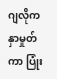ဂျလိုကနှာမှုတ်ကာ ပြုံး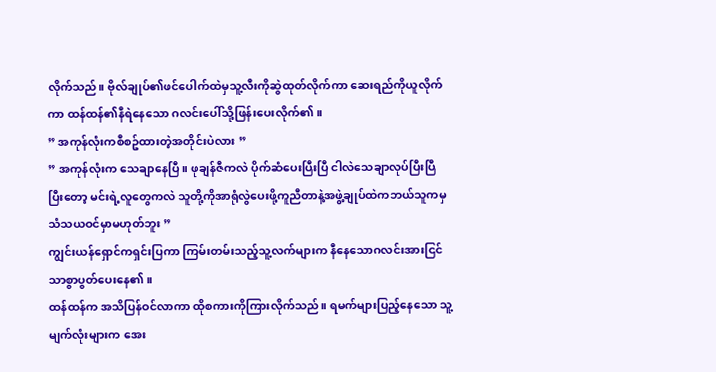လိုက်သည်။ ဗိုလ်ချုပ်၏ဖင်ပေါက်ထဲမှသူ့လီးကိုဆွဲထုတ်လိုက်ကာ ဆေးရည်ကိုယူလိုက်ကာ ထန်ထန်၏နီရဲနေသော ဂလင်းပေါ်သို့ဖြန်းပေးလိုက်၏။
” အကုန်လုံးကစီစဥ်ထားတဲ့အတိုင်းပဲလား ”
” အကုန်လုံးက သေချာနေပြီ။ ဖုချန်ဇီကလဲ ပိုက်ဆံပေးပြီးပြီ ငါလဲသေချာလုပ်ပြီးပြီ ပြီးတော့ မင်းရဲ့လူတွေကလဲ သူတို့ကိုအာရုံလွဲပေးဖို့ကူညီတာနဲ့အဖွဲ့ချုပ်ထဲကဘယ်သူကမှသံသယဝင်မှာမဟုတ်ဘူး ”
ကျွင်းယန်ရှောင်ကရှင်းပြကာ ကြမ်းတမ်းသည့်သူ့လက်များက နီနေသောဂလင်းအားငြင်သာစွာပွတ်ပေးနေ၏။
ထန်ထန်က အသိပြန်ဝင်လာကာ ထိုစကားကိုကြားလိုက်သည်။ ရမက်များပြည့်နေသော သူ့မျက်လုံးများက အေး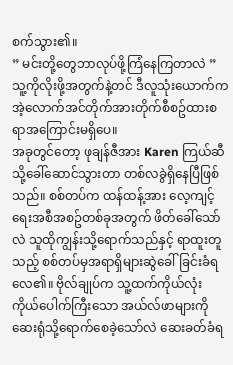စက်သွား၏။
” မင်းတို့တွေဘာလုပ်ဖို့ကြံနေကြတာလဲ ”
သူ့ကိုလိုးဖို့အတွက်နဲ့တင် ဒီလူသုံးယောက်က အဲ့လောက်အင်တိုက်အားတိုက်စီစဥ်ထားစရာအကြောင်းမရှိပေ။
အခုတွင်တော့ ဖုချန်ဇီအား Karen ကြယ်ဆီသို့ခေါ်ဆောင်သွားတာ တစ်လခွဲရှိနေပြီဖြစ်သည်။ စစ်တပ်က ထန်ထန့်အား လေ့ကျင့်ရေးအစီအစဥ်တစ်ခုအတွက် ဖိတ်ခေါ်သော်လဲ သူထိုကျွန်းသို့ရောက်သည်နှင့် ရာထူးတူသည့် စစ်တပ်မှအရာရှိများဆွဲခေါ်ခြင်းခံရလေ၏။ ဗိုလ်ချုပ်က သူ့ထက်ကိုယ်လုံးကိုယ်ပေါက်ကြီးသော အယ်လ်ဖာများကိုဆေးရုံသို့ရောက်စေခဲ့သော်လဲ ဆေးခတ်ခံရ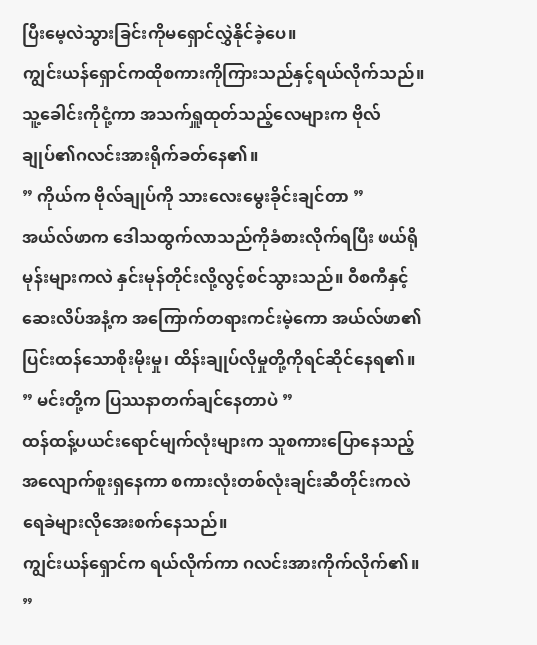ပြီးမေ့လဲသွားခြင်းကိုမရှောင်လွှဲနိုင်ခဲ့ပေ။
ကျွင်းယန်ရှောင်ကထိုစကားကိုကြားသည်နှင့်ရယ်လိုက်သည်။ သူ့ခေါင်းကိုငုံ့ကာ အသက်ရှူထုတ်သည့်လေများက ဗိုလ်ချုပ်၏ဂလင်းအားရိုက်ခတ်နေ၏။
” ကိုယ်က ဗိုလ်ချုပ်ကို သားလေးမွေးခိုင်းချင်တာ ”
အယ်လ်ဖာက ဒေါသထွက်လာသည်ကိုခံစားလိုက်ရပြီး ဖယ်ရိုမုန်းများကလဲ နှင်းမုန်တိုင်းလို့လွင့်စင်သွားသည်။ ဝီစကီနှင့် ဆေးလိပ်အနံ့က အကြောက်တရားကင်းမဲ့ကော အယ်လ်ဖာ၏ ပြင်းထန်သောစိုးမိုးမှု၊ ထိန်းချုပ်လိုမှုတို့ကိုရင်ဆိုင်နေရ၏။
” မင်းတို့က ပြဿနာတက်ချင်နေတာပဲ ”
ထန်ထန့်ပယင်းရောင်မျက်လုံးများက သူစကားပြောနေသည့်အလျောက်စူးရှနေကာ စကားလုံးတစ်လုံးချင်းဆီတိုင်းကလဲ ရေခဲများလိုအေးစက်နေသည်။
ကျွင်းယန်ရှောင်က ရယ်လိုက်ကာ ဂလင်းအားကိုက်လိုက်၏။
”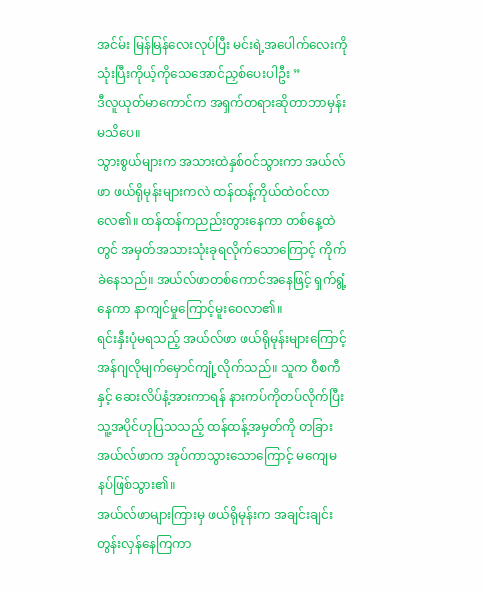အင်မ်း မြန်မြန်လေးလုပ်ပြီး မင်းရဲ့အပေါက်လေးကို သုံးပြီးကိုယ့်ကိုသေအောင်ညှစ်ပေးပါဦး ”
ဒီလူယုတ်မာကောင်က အရှက်တရားဆိုတာဘာမှန်းမသိပေ။
သွားစွယ်များက အသားထဲနှစ်ဝင်သွားကာ အယ်လ်ဖာ ဖယ်ရိုမုန်းများကလဲ ထန်ထန့်ကိုယ်ထဲဝင်လာလေ၏။ ထန်ထန်ကညည်းတွားနေကာ တစ်နေ့ထဲတွင် အမှတ်အသားသုံးခုရလိုက်သောကြောင့် ကိုက်ခဲနေသည်။ အယ်လ်ဖာတစ်ကောင်အနေဖြင့် ရှက်ရွံ့နေကာ နာကျင်မှုကြောင့်မူးဝေလာ၏။
ရင်းနှီးပုံမရသည့် အယ်လ်ဖာ ဖယ်ရိုမုန်းများကြောင့် အန်ဂျလိုမျက်မှောင်ကျုံ့လိုက်သည်။ သူက ဝီစကီနှင့် ဆေးလိပ်နံ့အားကာရန် နားကပ်ကိုတပ်လိုက်ပြီး သူ့အပိုင်ဟုပြသသည့် ထန်ထန့်အမှတ်ကို တခြားအယ်လ်ဖာက အုပ်ကာသွားသောကြောင့် မကျေမနပ်ဖြစ်သွား၏။
အယ်လ်ဖာများကြားမှ ဖယ်ရိုမုန်းက အချင်းချင်းတွန်းလှန်နေကြကာ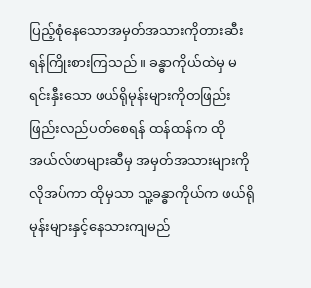ပြည့်စုံနေသောအမှတ်အသားကိုတားဆီးရန်ကြိုးစားကြသည်။ ခန္ဓာကိုယ်ထဲမှ မရင်းနှီးသော ဖယ်ရိုမုန်းများကိုတဖြည်းဖြည်းလည်ပတ်စေရန် ထန်ထန်က ထိုအယ်လ်ဖာများဆီမှ အမှတ်အသားများကိုလိုအပ်ကာ ထိုမှသာ သူ့ခန္ဓာကိုယ်က ဖယ်ရိုမုန်းများနှင့်နေသားကျမည်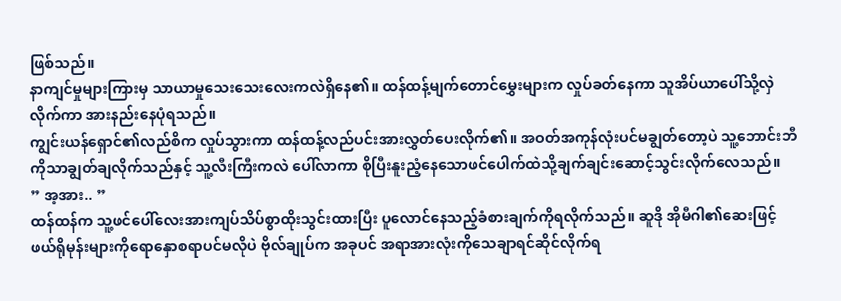ဖြစ်သည်။
နာကျင်မှုများကြားမှ သာယာမှုသေးသေးလေးကလဲရှိနေ၏။ ထန်ထန့်မျက်တောင်မွှေးများက လှုပ်ခတ်နေကာ သူအိပ်ယာပေါ်သို့လှဲလိုက်ကာ အားနည်းနေပုံရသည်။
ကျွင်းယန်ရှောင်၏လည်စိက လှုပ်သွားကာ ထန်ထန့်လည်ပင်းအားလွှတ်ပေးလိုက်၏။ အဝတ်အကုန်လုံးပင်မချွတ်တော့ပဲ သူ့ဘောင်းဘီကိုသာချွတ်ချလိုက်သည်နှင့် သူ့လီးကြီးကလဲ ပေါ်လာကာ စိုပြီးနူးညံ့နေသောဖင်ပေါက်ထဲသို့ချက်ချင်းဆောင့်သွင်းလိုက်လေသည်။
” အ့အား.. ”
ထန်ထန်က သူ့ဖင်ပေါ်လေးအားကျပ်သိပ်စွာထိုးသွင်းထားပြီး ပူလောင်နေသည့်ခံစားချက်ကိုရလိုက်သည်။ ဆူဒို အိုမီဂါ၏ဆေးဖြင့် ဖယ်ရိုမုန်းများကိုရောနှောစရာပင်မလိုပဲ ဗိုလ်ချုပ်က အခုပင် အရာအားလုံးကိုသေချာရင်ဆိုင်လိုက်ရ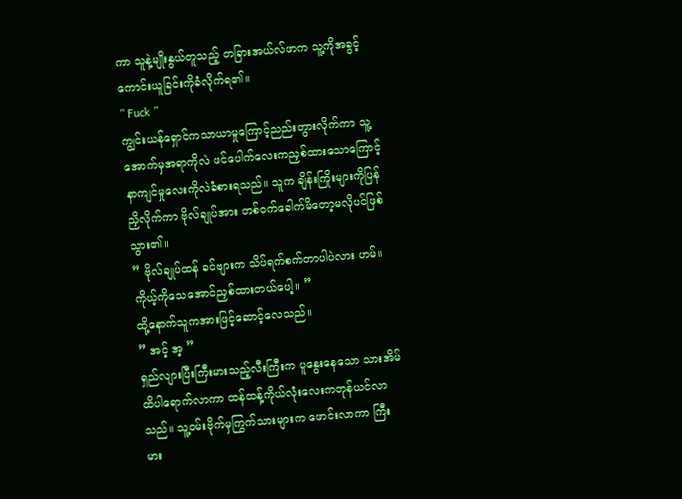ကာ သူနဲ့မျိုးနွယ်တူသည့် တခြားအယ်လ်ဖာက သူ့ကိုအခွင့်ကောင်းယူခြင်းကိုခံလိုက်ရ၏။
” Fuck ”
ကျွင်းယန်ရှောင်ကသာယာမှုကြောင့်ညည်းတွားလိုက်ကာ သူ့အောက်မှအရာကိုလဲ ဖင်ပေါက်လေးကညှစ်ထားသောကြောင့်နာကျင်မှုလေးကိုလဲခံစားရသည်။ သူက ချိန်းကြိုးများကိုပြန်ညှိလိုက်ကာ ဗိုလ်ချုပ်အား တစ်ဝက်ခေါက်မိတော့မလိုပင်ဖြစ်သွား၏။
” ဗိုလ်ချုပ်ထန် ခင်ဗျားက သိပ်ရက်စက်တာပါပဲလား ဟမ်။ ကိုယ့်ကိုသေအောင်ညှစ်ထားတယ်ပေါ့။ ”
ထို့နောက်သူကအားဖြင့်ဆောင့်လေသည်။
” အင့် အ့ ”
ရှည်လျားပြီးကြီးမားသည့်လီးကြီးက ပူနွေးနေသော သားအိမ်ထိပါရောက်လာကာ ထန်ထန့်ကိုယ်လုံးလေးကတုန်ယင်လာသည်။ သူ့ဝမ်းဗိုက်မှကြွက်သားများက ဖောင်းလာကာ ကြီးမား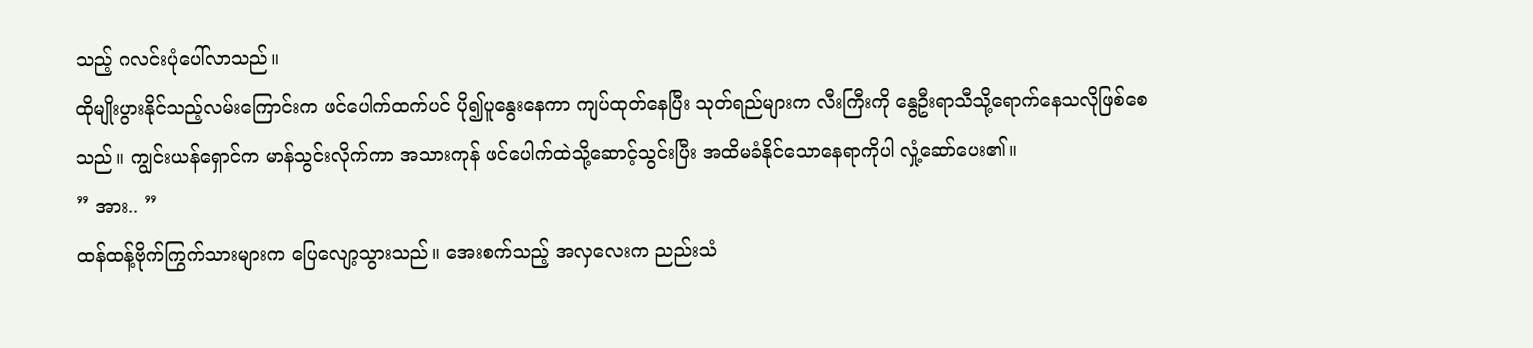သည့် ဂလင်းပုံပေါ်လာသည်။
ထိုမျိုးပွားနိုင်သည့်လမ်းကြောင်းက ဖင်ပေါက်ထက်ပင် ပို၍ပူနွေးနေကာ ကျပ်ထုတ်နေပြီး သုတ်ရည်များက လီးကြီးကို နွေဦးရာသီသို့ရောက်နေသလိုဖြစ်စေသည်။ ကျွင်းယန်ရှောင်က မာန်သွင်းလိုက်ကာ အသားကုန် ဖင်ပေါက်ထဲသို့ဆောင့်သွင်းပြီး အထိမခံနိုင်သောနေရာကိုပါ လှုံ့ဆော်ပေး၏။
” အား.. ”
ထန်ထန့်ဗိုက်ကြွက်သားများက ပြေလျော့သွားသည်။ အေးစက်သည့် အလှလေးက ညည်းသံ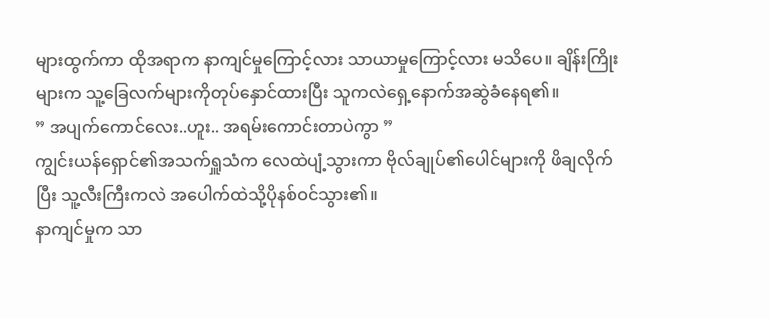များထွက်ကာ ထိုအရာက နာကျင်မှုကြောင့်လား သာယာမှုကြောင့်လား မသိပေ။ ချိန်းကြိုးများက သူ့ခြေလက်များကိုတုပ်နှောင်ထားပြီး သူကလဲရှေ့နောက်အဆွဲခံနေရ၏။
” အပျက်ကောင်လေး..ဟူး.. အရမ်းကောင်းတာပဲကွာ ”
ကျွင်းယန်ရှောင်၏အသက်ရှူသံက လေထဲပျံ့သွားကာ ဗိုလ်ချုပ်၏ပေါင်များကို ဖိချလိုက်ပြီး သူ့လီးကြီးကလဲ အပေါက်ထဲသို့ပိုနစ်ဝင်သွား၏။
နာကျင်မှုက သာ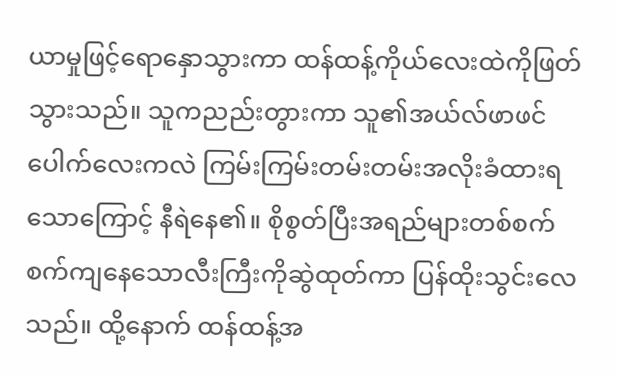ယာမှုဖြင့်ရောနှောသွားကာ ထန်ထန့်ကိုယ်လေးထဲကိုဖြတ်သွားသည်။ သူကညည်းတွားကာ သူ၏အယ်လ်ဖာဖင်ပေါက်လေးကလဲ ကြမ်းကြမ်းတမ်းတမ်းအလိုးခံထားရသောကြောင့် နီရဲနေ၏။ စိုစွတ်ပြီးအရည်များတစ်စက်စက်ကျနေသောလီးကြီးကိုဆွဲထုတ်ကာ ပြန်ထိုးသွင်းလေသည်။ ထို့နောက် ထန်ထန့်အ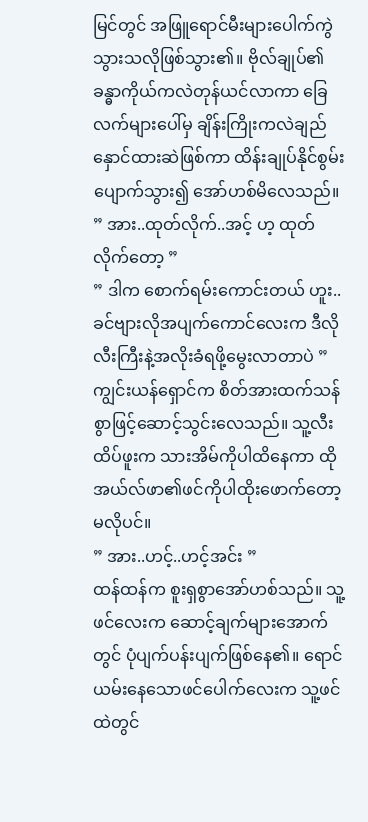မြင်တွင် အဖြူရောင်မီးများပေါက်ကွဲသွားသလိုဖြစ်သွား၏။ ဗိုလ်ချုပ်၏ခန္ဓာကိုယ်ကလဲတုန်ယင်လာကာ ခြေလက်များပေါ်မှ ချိန်းကြိုးကလဲချည်နှောင်ထားဆဲဖြစ်ကာ ထိန်းချုပ်နိုင်စွမ်းပျောက်သွား၍ အော်ဟစ်မိလေသည်။
” အား..ထုတ်လိုက်..အင့် ဟ့ ထုတ်လိုက်တော့ ”
” ဒါက စောက်ရမ်းကောင်းတယ် ဟူး..ခင်ဗျားလိုအပျက်ကောင်လေးက ဒီလိုလီးကြီးနဲ့အလိုးခံရဖို့မွေးလာတာပဲ ”
ကျွင်းယန်ရှောင်က စိတ်အားထက်သန်စွာဖြင့်ဆောင့်သွင်းလေသည်။ သူ့လီးထိပ်ဖူးက သားအိမ်ကိုပါထိနေကာ ထိုအယ်လ်ဖာ၏ဖင်ကိုပါထိုးဖောက်တော့မလိုပင်။
” အား..ဟင့်..ဟင့်အင်း ”
ထန်ထန်က စူးရှစွာအော်ဟစ်သည်။ သူ့ဖင်လေးက ဆောင့်ချက်များအောက်တွင် ပုံပျက်ပန်းပျက်ဖြစ်နေ၏။ ရောင်ယမ်းနေသောဖင်ပေါက်လေးက သူ့ဖင်ထဲတွင်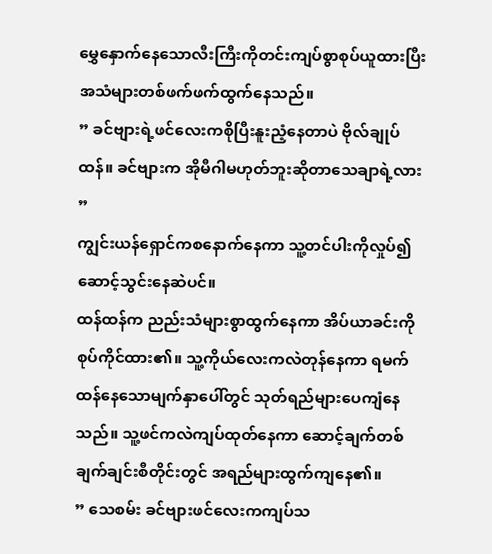မွှေနှောက်နေသောလီးကြီးကိုတင်းကျပ်စွာစုပ်ယူထားပြီး အသံများတစ်ဖက်ဖက်ထွက်နေသည်။
” ခင်ဗျားရဲ့ဖင်လေးကစိုပြီးနူးညံ့နေတာပဲ ဗိုလ်ချုပ်ထန်။ ခင်ဗျားက အိုမီဂါမဟုတ်ဘူးဆိုတာသေချာရဲ့လား ”
ကျွင်းယန်ရှောင်ကစနောက်နေကာ သူ့တင်ပါးကိုလှုပ်၍ဆောင့်သွင်းနေဆဲပင်။
ထန်ထန်က ညည်းသံများစွာထွက်နေကာ အိပ်ယာခင်းကို စုပ်ကိုင်ထား၏။ သူ့ကိုယ်လေးကလဲတုန်နေကာ ရမက်ထန်နေသောမျက်နှာပေါ်တွင် သုတ်ရည်များပေကျံနေသည်။ သူ့ဖင်ကလဲကျပ်ထုတ်နေကာ ဆောင့်ချက်တစ်ချက်ချင်းစီတိုင်းတွင် အရည်များထွက်ကျနေ၏။
” သေစမ်း ခင်ဗျားဖင်လေးကကျပ်သ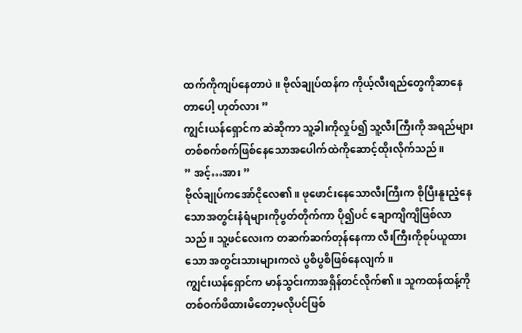ထက်ကိုကျပ်နေတာပဲ။ ဗိုလ်ချုပ်ထန်က ကိုယ့်လီးရည်တွေကိုဆာနေတာပေါ့ ဟုတ်လား ”
ကျွင်းယန်ရှောင်က ဆဲဆိုကာ သူ့ခါးကိုလှုပ်၍ သူ့လီးကြီးကို အရည်များတစ်စက်စက်ဖြစ်နေသောအပေါက်ထဲကိုဆောင့်ထိုးလိုက်သည်။
” အင့်…အား ”
ဗိုလ်ချုပ်ကအော်ငိုလေ၏။ ဖုဖောင်းနေသောလီးကြီးက စိုပြီးနူးညံ့နေသောအတွင်းနံရံများကိုပွတ်တိုက်ကာ ပို၍ပင် ချောကျိကျိဖြစ်လာသည်။ သူ့ဖင်လေးက တဆက်ဆက်တုန်နေကာ လီးကြီးကိုစုပ်ယူထားသော အတွင်းသားများကလဲ ပွစိပွစိဖြစ်နေလျက်။
ကျွင်းယန်ရှောင်က မာန်သွင်းကာအရှိန်တင်လိုက်၏။ သူကထန်ထန့်ကိုတစ်ဝက်ဖိထားမိတော့မလိုပင်ဖြစ်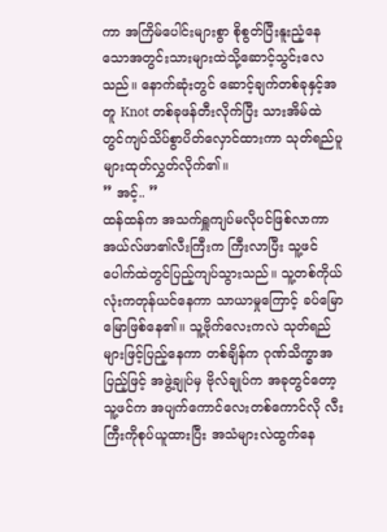ကာ အကြိမ်ပေါင်းများစွာ စိုစွတ်ပြီးနူးညံ့နေသောအတွင်းသားများထဲသို့ဆောင့်သွင်းလေသည်။ နောက်ဆုံးတွင် ဆောင့်ချက်တစ်ခုနှင့်အတူ Knot တစ်ခုဖန်တီးလိုက်ပြီး သားအိမ်ထဲတွင်ကျပ်သိပ်စွာပိတ်လှောင်ထားကာ သုတ်ရည်ပူများထုတ်လွှတ်လိုက်၏။
” အင့်.. ”
ထန်ထန်က အသက်ရှူကျပ်မလိုပင်ဖြစ်လာကာ အယ်လ်ဖာ၏လီးကြီးက ကြီးလာပြီး သူ့ဖင်ပေါက်ထဲတွင်ပြည့်ကျပ်သွားသည်။ သူ့တစ်ကိုယ်လုံးကတုန်ယင်နေကာ သာယာမှုကြောင့် ခပ်မြောမြောဖြစ်နေ၏။ သူ့ဗိုက်လေးကလဲ သုတ်ရည်များဖြင့်ပြည့်နေကာ တစ်ချိန်က ဂုဏ်သိက္ခာအပြည့်ဖြင့် အဖွဲ့ချုပ်မှ ဗိုလ်ချုပ်က အခုတွင်တော့ သူ့ဖင်က အပျက်ကောင်လေးတစ်ကောင်လို လီးကြီးကိုစုပ်ယူထားပြီး အသံများလဲထွက်နေ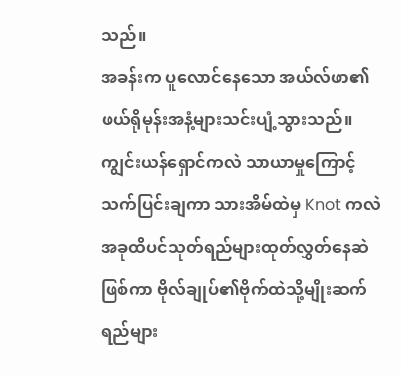သည်။
အခန်းက ပူလောင်နေသော အယ်လ်ဖာ၏ဖယ်ရိုမုန်းအနံ့များသင်းပျံ့သွားသည်။ ကျွင်းယန်ရှောင်ကလဲ သာယာမှုကြောင့်သက်ပြင်းချကာ သားအိမ်ထဲမှ Knot ကလဲအခုထိပင်သုတ်ရည်များထုတ်လွှတ်နေဆဲဖြစ်ကာ ဗိုလ်ချုပ်၏ဗိုက်ထဲသို့မျိုးဆက်ရည်များ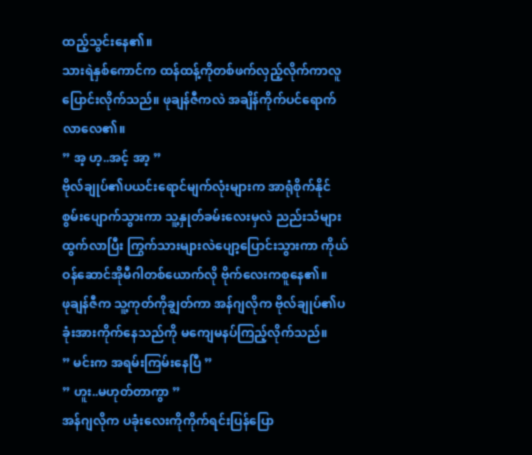ထည့်သွင်းနေ၏။
သားရဲနှစ်ကောင်က ထန်ထန့်ကိုတစ်ဖက်လှည့်လိုက်ကာလူပြောင်းလိုက်သည်။ ဖုချန်ဇီကလဲ အချိန်ကိုက်ပင်ရောက်လာလေ၏။
” အ့ ဟ့..အင့် အာ့ ”
ဗိုလ်ချုပ်၏ပယင်းရောင်မျက်လုံးများက အာရုံစိုက်နိုင်စွမ်းပျောက်သွားကာ သူ့နှုတ်ခမ်းလေးမှလဲ ညည်းသံများထွက်လာပြီး ကြွက်သားများလဲပျော့ပြောင်းသွားကာ ကိုယ်ဝန်ဆောင်အိုမီဂါတစ်ယောက်လို ဗိုက်လေးကစူနေ၏။
ဖုချန်ဇီက သူ့ကုတ်ကိုချွတ်ကာ အန်ဂျလိုက ဗိုလ်ချုပ်၏ပခုံးအားကိုက်နေသည်ကို မကျေမနပ်ကြည့်လိုက်သည်။
” မင်းက အရမ်းကြမ်းနေပြီ ”
” ဟူး..မဟုတ်တာကွာ ”
အန်ဂျလိုက ပခုံးလေးကိုကိုက်ရင်းပြန်ပြော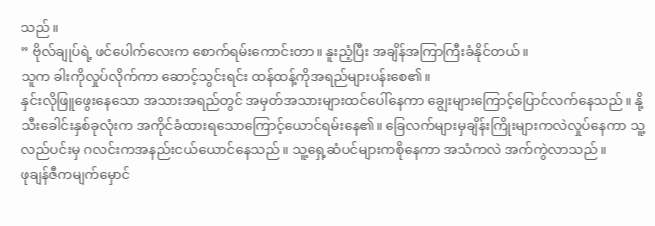သည်။
” ဗိုလ်ချုပ်ရဲ့ ဖင်ပေါက်လေးက စောက်ရမ်းကောင်းတာ။ နူးညံ့ပြီး အချိန်အကြာကြီးခံနိုင်တယ်။
သူက ခါးကိုလှုပ်လိုက်ကာ ဆောင့်သွင်းရင်း ထန်ထန့်ကိုအရည်များပန်းစေ၏။
နှင်းလိုဖြူဖွေးနေသော အသားအရည်တွင် အမှတ်အသားများထင်ပေါ်နေကာ ချွေးများကြောင့်ပြောင်လက်နေသည်။ နို့သီးခေါင်းနှစ်ခုလုံးက အကိုင်ခံထားရသောကြောင့်ယောင်ရမ်းနေ၏။ ခြေလက်များမှချိန်းကြိုးများကလဲလှုပ်နေကာ သူ့လည်ပင်းမှ ဂလင်းကအနည်းငယ်ယောင်နေသည်။ သူ့ရှေ့ဆံပင်များကစိုနေကာ အသံကလဲ အက်ကွဲလာသည်။
ဖုချန်ဇီကမျက်မှောင်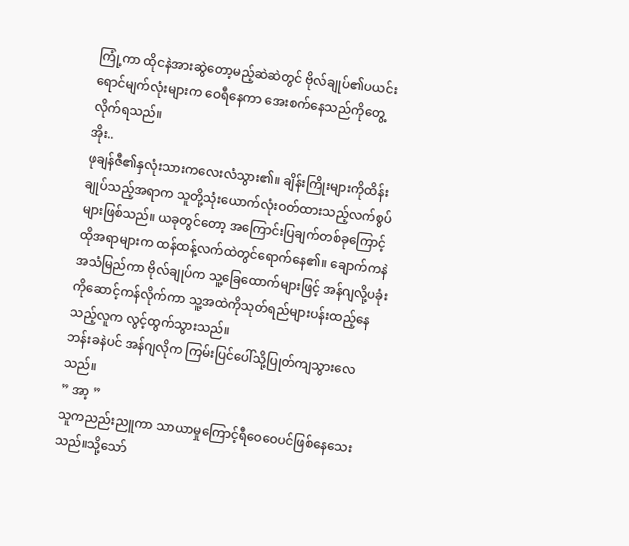ကြုံ့ကာ ထိုငနဲအားဆွဲတော့မည့်ဆဲဆဲတွင် ဗိုလ်ချုပ်၏ပယင်းရောင်မျက်လုံးများက ဝေရီနေကာ အေးစက်နေသည်ကိုတွေ့လိုက်ရသည်။
အိုး..
ဖုချန်ဇီ၏နှလုံးသားကလေးလံသွား၏။ ချိန်းကြိုးများကိုထိန်းချုပ်သည့်အရာက သူတို့သုံးယောက်လုံးဝတ်ထားသည့်လက်စွပ်များဖြစ်သည်။ ယခုတွင်တော့ အကြောင်းပြချက်တစ်ခုကြောင့်ထိုအရာများက ထန်ထန့်လက်ထဲတွင်ရောက်နေ၏။ ချောက်ကနဲအသံမြည်ကာ ဗိုလ်ချုပ်က သူ့ခြေထောက်များဖြင့် အန်ဂျလို့ပခုံးကိုဆောင့်ကန်လိုက်ကာ သူ့အထဲကိုသုတ်ရည်များပန်းထည့်နေသည့်လူက လွင့်ထွက်သွားသည်။
ဘန်းခနဲပင် အန်ဂျလိုက ကြမ်းပြင်ပေါ်သို့ပြုတ်ကျသွားလေသည်။
” အာ့ ”
သူကညည်းညူကာ သာယာမှုကြောင့်ရီဝေဝေပင်ဖြစ်နေသေးသည်။သို့သော်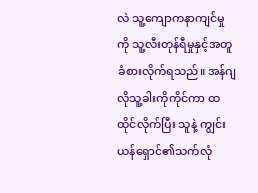လဲ သူ့ကျောကနာကျင်မှုကို သူ့လီးတုန်ရီမှုနှင့်အတူခံစားလိုက်ရသည်။ အန်ဂျလိုသူ့ခါးကိုကိုင်ကာ ထထိုင်လိုက်ပြီး သူနဲ့ ကျွင်းယန်ရှောင်၏သက်လုံ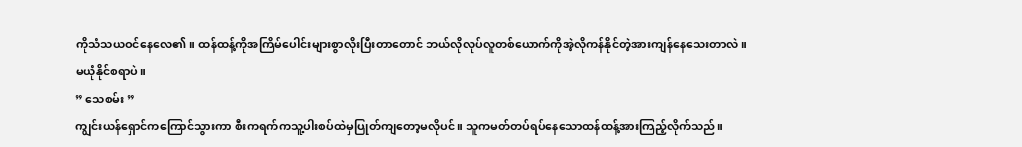ကိုသံသယဝင်နေလေ၏။ ထန်ထန့်ကိုအကြိမ်ပေါင်းများစွာလိုးပြီးတာတောင် ဘယ်လိုလုပ်လူတစ်ယောက်ကိုအဲ့လိုကန်နိုင်တဲ့အားကျန်နေသေးတာလဲ။
မယုံနိုင်စရာပဲ။
” သေစမ်း ”
ကျွင်းယန်ရှောင်ကကြောင်သွားကာ စီးကရက်ကသူ့ပါးစပ်ထဲမှပြုတ်ကျတော့မလိုပင်။ သူကမတ်တပ်ရပ်နေသောထန်ထန့်အားကြည့်လိုက်သည်။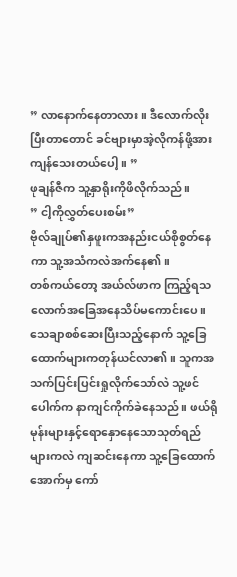” လာနောက်နေတာလား။ ဒီလောက်လိုးပြီးတာတောင် ခင်ဗျားမှာအဲ့လိုကန်ဖို့အားကျန်သေးတယ်ပေါ့။ ”
ဖုချန်ဇီက သူ့နှာရိုးကိုဖိလိုက်သည်။
” ငါ့ကိုလွှတ်ပေးစမ်း”
ဗိုလ်ချုပ်၏နှဖူးကအနည်းငယ်စိုစွတ်နေကာ သူ့အသံကလဲအက်နေ၏။
တစ်ကယ်တော့ အယ်လ်ဖာက ကြည့်ရသလောက်အခြေအနေသိပ်မကောင်းပေ။ သေချာစစ်ဆေးပြီးသည့်နောက် သူ့ခြေထောက်များကတုန်ယင်လာ၏။ သူကအသက်ပြင်းပြင်းရှုလိုက်သော်လဲ သူ့ဖင်ပေါက်က နာကျင်ကိုက်ခဲနေသည်။ ဖယ်ရိုမုန်းများနှင့်ရောနှောနေသောသုတ်ရည်များကလဲ ကျဆင်းနေကာ သူ့ခြေထောက်အောက်မှ ကော်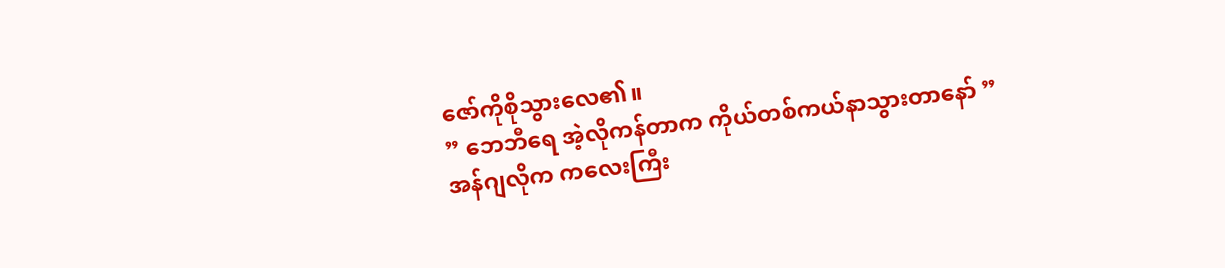ဇော်ကိုစိုသွားလေ၏။
” ဘေဘီရေ အဲ့လိုကန်တာက ကိုယ်တစ်ကယ်နာသွားတာနော် ”
အန်ဂျလိုက ကလေးကြီး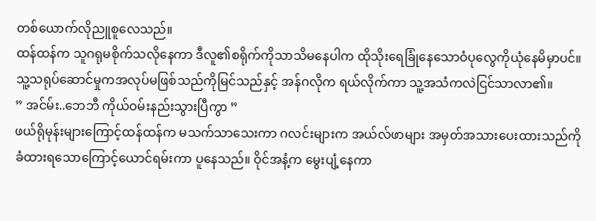တစ်ယောက်လိုညူစူလေသည်။
ထန်ထန်က သူဂရုမစိုက်သလိုနေကာ ဒီလူ၏စရိုက်ကိုသာသိမနေပါက ထိုသိုးရေခြုံနေသောဝံပုလွေကိုယုံနေမိမှာပင်။
သူ့သရုပ်ဆောင်မှုကအလုပ်မဖြစ်သည်ကိုမြင်သည်နှင့် အန်ဂလိုက ရယ်လိုက်ကာ သူ့အသံကလဲငြင်သာလာ၏။
” အင်မ်း..ဘေဘီ ကိုယ်ဝမ်းနည်းသွားပြီကွာ ”
ဖယ်ရိုမုန်းများကြောင့်ထန်ထန်က မသက်သာသေးကာ ဂလင်းများက အယ်လ်ဖာများ အမှတ်အသားပေးထားသည်ကိုခံထားရသောကြောင့်ယောင်ရမ်းကာ ပူနေသည်။ ဝိုင်အနံ့က မွေးပျံ့နေကာ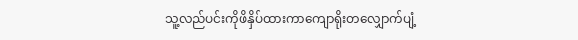သူ့လည်ပင်းကိုဖိနှိပ်ထားကာကျောရိုးတလျှောက်ပျံ့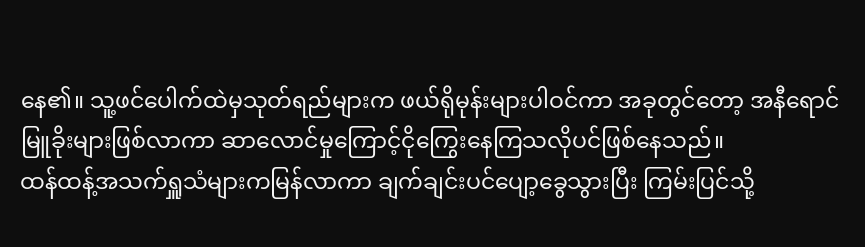နေ၏။ သူ့ဖင်ပေါက်ထဲမှသုတ်ရည်များက ဖယ်ရိုမုန်းများပါဝင်ကာ အခုတွင်တော့ အနီရောင်မြူခိုးများဖြစ်လာကာ ဆာလောင်မှုကြောင့်ငိုကြွေးနေကြသလိုပင်ဖြစ်နေသည်။
ထန်ထန့်အသက်ရှူသံများကမြန်လာကာ ချက်ချင်းပင်ပျော့ခွေသွားပြီး ကြမ်းပြင်သို့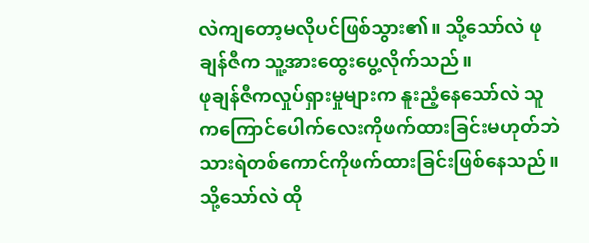လဲကျတော့မလိုပင်ဖြစ်သွား၏။ သို့သော်လဲ ဖုချန်ဇီက သူ့အားထွေးပွေ့လိုက်သည်။
ဖုချန်ဇီကလှုပ်ရှားမှုများက နူးညံ့နေသော်လဲ သူကကြောင်ပေါက်လေးကိုဖက်ထားခြင်းမဟုတ်ဘဲ သားရဲတစ်ကောင်ကိုဖက်ထားခြင်းဖြစ်နေသည်။ သို့သော်လဲ ထို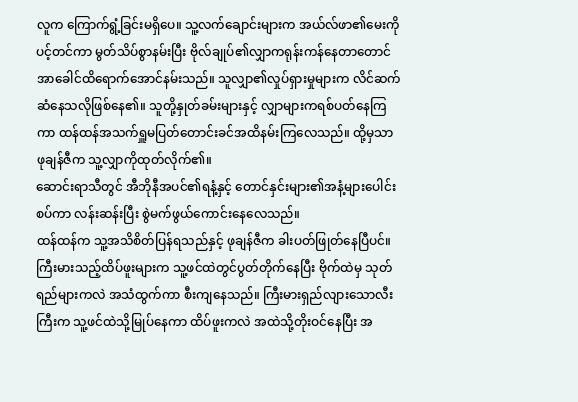လူက ကြောက်ရွံ့ခြင်းမရှိပေ။ သူ့လက်ချောင်းများက အယ်လ်ဖာ၏မေးကိုပင့်တင်ကာ မွတ်သိပ်စွာနမ်းပြီး ဗိုလ်ချုပ်၏လျှာကရုန်းကန်နေတာတောင် အာခေါင်ထိရောက်အောင်နမ်းသည်။ သူလျှာ၏လှုပ်ရှားမှုများက လိင်ဆက်ဆံနေသလိုဖြစ်နေ၏။ သူတို့နှုတ်ခမ်းများနှင့် လျှာများကရစ်ပတ်နေကြကာ ထန်ထန်အသက်ရှူမပြတ်တောင်းခင်အထိနမ်းကြလေသည်။ ထို့မှသာ ဖုချန်ဇီက သူ့လျှာကိုထုတ်လိုက်၏။
ဆောင်းရာသီတွင် အီဘိုနီအပင်၏ရနံ့နှင့် တောင်နှင်းများ၏အနံ့များပေါင်းစပ်ကာ လန်းဆန်းပြီး စွဲမက်ဖွယ်ကောင်းနေလေသည်။
ထန်ထန်က သူ့အသိစိတ်ပြန်ရသည်နှင့် ဖုချန်ဇီက ခါးပတ်ဖြုတ်နေပြီပင်။ ကြီးမားသည့်ထိပ်ဖူးများက သူ့ဖင်ထဲတွင်ပွတ်တိုက်နေပြီး ဗိုက်ထဲမှ သုတ်ရည်များကလဲ အသံထွက်ကာ စီးကျနေသည်။ ကြီးမားရှည်လျားသောလီးကြီးက သူ့ဖင်ထဲသို့မြုပ်နေကာ ထိပ်ဖူးကလဲ အထဲသို့တိုးဝင်နေပြီး အ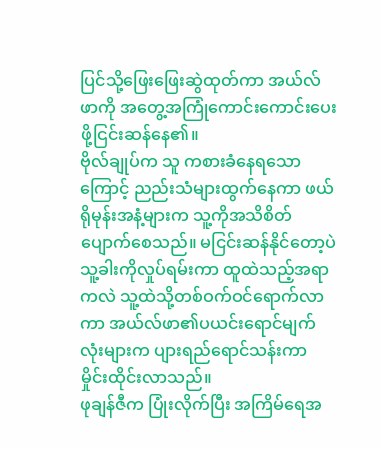ပြင်သို့ဖြေးဖြေးဆွဲထုတ်ကာ အယ်လ်ဖာကို အတွေ့အကြုံကောင်းကောင်းပေးဖို့ငြင်းဆန်နေ၏။
ဗိုလ်ချုပ်က သူ ကစားခံနေရသောကြောင့် ညည်းသံများထွက်နေကာ ဖယ်ရိုမုန်းအနံ့များက သူ့ကိုအသိစိတ်ပျောက်စေသည်။ မငြင်းဆန်နိုင်တော့ပဲ သူ့ခါးကိုလှုပ်ရမ်းကာ ထူထဲသည့်အရာကလဲ သူ့ထဲသို့တစ်ဝက်ဝင်ရောက်လာကာ အယ်လ်ဖာ၏ပယင်းရောင်မျက်လုံးများက ပျားရည်ရောင်သန်းကာ မှိုင်းထိုင်းလာသည်။
ဖုချန်ဇီက ပြုံးလိုက်ပြီး အကြိမ်ရေအ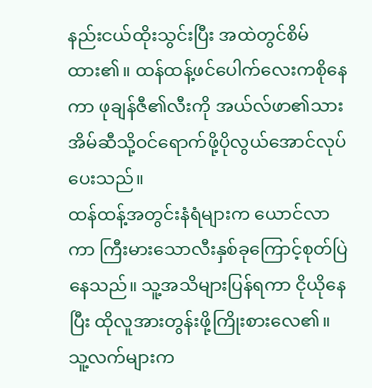နည်းငယ်ထိုးသွင်းပြီး အထဲတွင်စိမ်ထား၏။ ထန်ထန့်ဖင်ပေါက်လေးကစိုနေကာ ဖုချန်ဇီ၏လီးကို အယ်လ်ဖာ၏သားအိမ်ဆီသို့ဝင်ရောက်ဖို့ပိုလွယ်အောင်လုပ်ပေးသည်။
ထန်ထန့်အတွင်းနံရံများက ယောင်လာကာ ကြီးမားသောလီးနှစ်ခုကြောင့်စုတ်ပြဲနေသည်။ သူ့အသိများပြန်ရကာ ငိုယိုနေပြီး ထိုလူအားတွန်းဖို့ကြိုးစားလေ၏။ သူ့လက်များက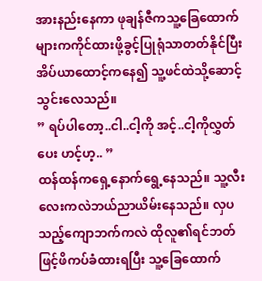အားနည်းနေကာ ဖုချန်ဇီကသူ့ခြေထောက်များကကိုင်ထားဖို့ခွင့်ပြုရုံသာတတ်နိုင်ပြီး အိပ်ယာထောင့်ကနေ၍ သူ့ဖင်ထဲသို့ဆောင့်သွင်းလေသည်။
” ရပ်ပါတော့..ငါ..ငါ့ကို အင့်..ငါ့ကိုလွှတ်ပေး ဟင့်ဟ့.. ”
ထန်ထန်ကရှေ့နောက်ရွေ့နေသည်။ သူ့လီးလေးကလဲဘယ်ညာယိမ်းနေသည်။ လှပသည့်ကျောဘက်ကလဲ ထိုလူ၏ရင်ဘတ်ဖြင့်ဖိကပ်ခံထားရပြီး သူ့ခြေထောက်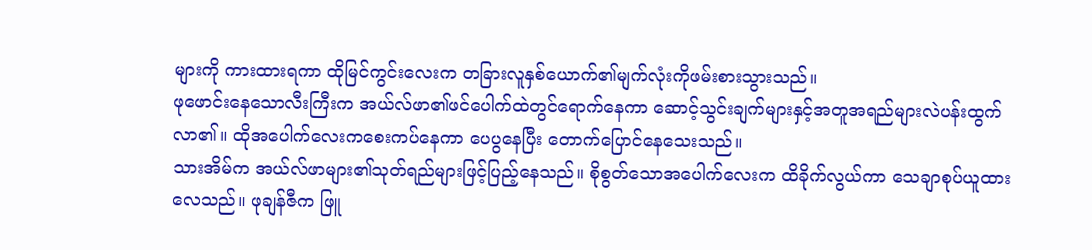များကို ကားထားရကာ ထိုမြင်ကွင်းလေးက တခြားလူနှစ်ယောက်၏မျက်လုံးကိုဖမ်းစားသွားသည်။
ဖုဖောင်းနေသောလီးကြီးက အယ်လ်ဖာ၏ဖင်ပေါက်ထဲတွင်ရောက်နေကာ ဆောင့်သွင်းချက်များနှင့်အတူအရည်များလဲပန်းထွက်လာ၏။ ထိုအပေါက်လေးကစေးကပ်နေကာ ပေပွနေပြီး တောက်ပြောင်နေသေးသည်။
သားအိမ်က အယ်လ်ဖာများ၏သုတ်ရည်များဖြင့်ပြည့်နေသည်။ စိုစွတ်သောအပေါက်လေးက ထိခိုက်လွယ်ကာ သေချာစုပ်ယူထားလေသည်။ ဖုချန်ဇီက ဖြူ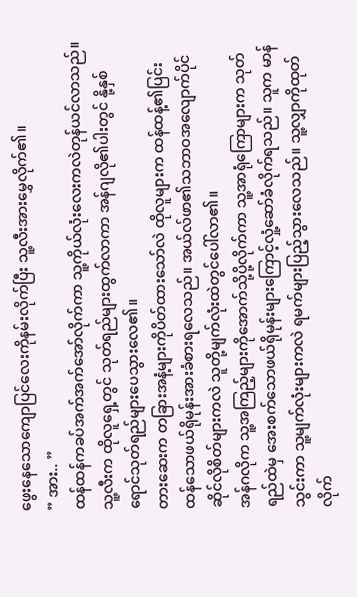ဖွေးနေသောကျောပြင်လေးကိုနမ်းလိုက်ပြီး သူ့လီးအားမွှေလိုက်၏။
” အား.. ”
ထန်ထန်ကခပ်အက်အက်အော်လိုက်ကာ သူ့ကိုယ်လုံးလေးကလဲတုန်ယင်လာသည်။ သူ့လီးက ထိုလူရှေ့တွင် သုတ်ရည်များထွက်လာကာ အန်ဂျလို၏ပါးတွင် နို့နှစ်ရောင်သုတ်ရည်များပေသွားလေ၏။
တားဆေးက တခြားအနံ့များကိုပိတ်ထားသော်လဲ ထိုလူများက ထန်ထန့်၏ပြင်းထန်သောဖယ်ရိုမုန်းအားခံစားရလေသည်။ အယ်လ်ဖာ၏သဘာဝအလျောက်ပိုင်ဆိုင်လိုစိတ်များကလဲ သူတို့မျက်လုံးထဲတွင်ပေါ်လာ၏။
အန်ဂလိုက သူ့အကြည့်များကိုအောက်သို့ပို့လိုက်ကာ သူ့အာရုံကြောများက သုတ်ရည်ထဲမှ အေးစက်သောဖယ်ရိုမုန်းများကြောင့်လှုံ့ဆော်ခံလိုက်ရသည်။ သူက မာန်သွင်းကာ သူ့မျက်လုံးများကလဲ ရမက်များပြည့်သွားလေသည်။ သူ့လျှာကိုထုတ်လိုက်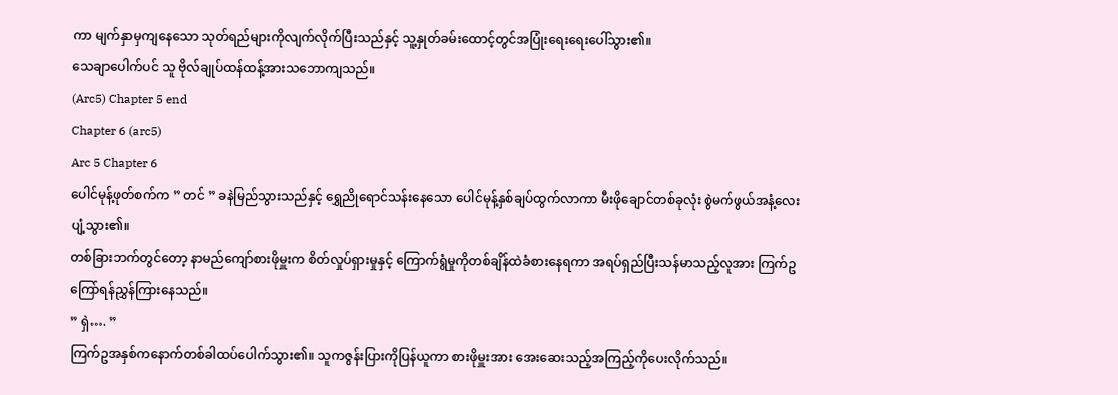ကာ မျက်နှာမှကျနေသော သုတ်ရည်များကိုလျက်လိုက်ပြီးသည်နှင့် သူ့နှုတ်ခမ်းထောင့်တွင်အပြုံးရေးရေးပေါ်သွား၏။
သေချာပေါက်ပင် သူ ဗိုလ်ချုပ်ထန်ထန့်အားသဘောကျသည်။
(Arc5) Chapter 5 end
Chapter 6 (arc5)
Arc 5 Chapter 6
ပေါင်မုန့်ဖုတ်စက်က ” တင် ” ခနဲမြည်သွားသည်နှင့် ရွှေညိုရောင်သန်းနေသော ပေါင်မုန့်နှစ်ချပ်ထွက်လာကာ မီးဖိုချောင်တစ်ခုလုံး စွဲမက်ဖွယ်အနံ့လေးပျံ့သွား၏။
တစ်ခြားဘက်တွင်တော့ နာမည်ကျော်စားဖိုမှူးက စိတ်လှုပ်ရှားမှုနှင့် ကြောက်ရွံမှုကိုတစ်ချိန်ထဲခံစားနေရကာ အရပ်ရှည်ပြီးသန်မာသည့်လူအား ကြက်ဥကြော်ရန်ညွှန်ကြားနေသည်။
” ရှဲ…. ”
ကြက်ဥအနှစ်ကနောက်တစ်ခါထပ်ပေါက်သွား၏။ သူကဇွန်းပြားကိုပြန်ယူကာ စားဖိုမှူးအား အေးဆေးသည့်အကြည့်ကိုပေးလိုက်သည်။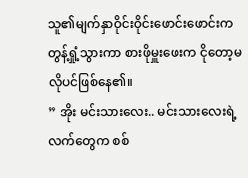သူ၏မျက်နှာဝိုင်းဝိုင်းဖောင်းဖောင်းက တွန့်ရှုံ့သွားကာ စားဖိုမှူးဖေးက ငိုတော့မလိုပင်ဖြစ်နေ၏။
” အိုး မင်းသားလေး.. မင်းသားလေးရဲ့လက်တွေက စစ်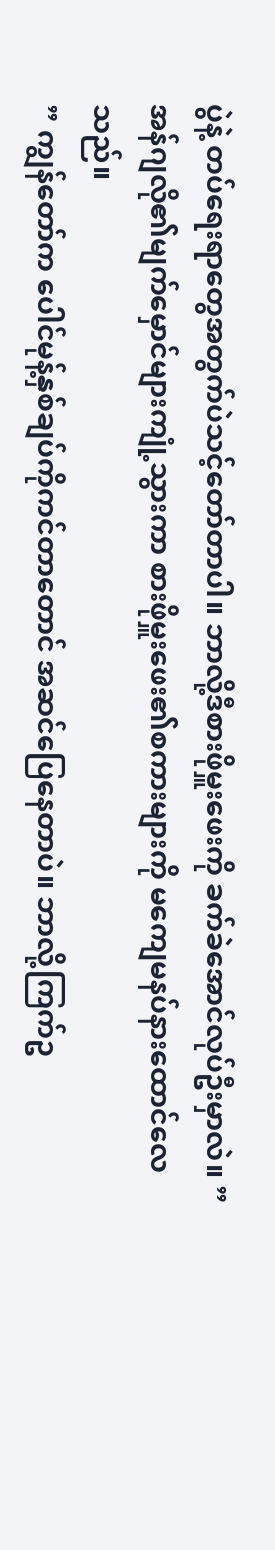ပွဲနဲ့ တပ်ရေးရာတွေအတွက်ပဲသင့်တော်တာပါ။ ဘာလို့ဒီစားဖိုမှူးဖေးကို ခက်ခဲအောင်လုပ်ဦးမှာလဲ။ ”
အန်ဂျလို၏မျက်မှောင်များကျုံ့သွားကာ စားဖိုမှူးဖေး၏စကားများကို မကျေမနပ်နားထောင်လေသည်။
” ကျွန်တော်က ပေါင်မုန့်နှစ်ချပ်ကိုကင်တာတောင် အဆင်ပြေနေတာပဲ။ ဘာလို့ကြက်ဥ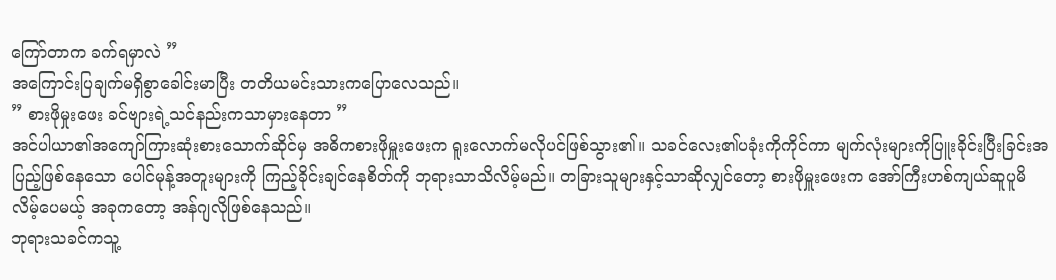ကြော်တာက ခက်ရမှာလဲ ”
အကြောင်းပြချက်မရှိစွာခေါင်းမာပြီး တတိယမင်းသားကပြောလေသည်။
” စားဖိုမှုးဖေး ခင်ဗျားရဲ့သင်နည်းကသာမှားနေတာ ”
အင်ပါယာ၏အကျော်ကြားဆုံးစားသောက်ဆိုင်မှ အဓိကစားဖိုမှူးဖေးက ရူးလောက်မလိုပင်ဖြစ်သွား၏။ သခင်လေး၏ပခုံးကိုကိုင်ကာ မျက်လုံးများကိုပြူးခိုင်းပြီးခြင်းအပြည့်ဖြစ်နေသော ပေါင်မုန့်အတူးများကို ကြည့်ခိုင်းချင်နေစိတ်ကို ဘုရားသာသိလိမ့်မည်။ တခြားသူများနှင့်သာဆိုလျှင်တော့ စားဖိုမှူးဖေးက အော်ကြီးဟစ်ကျယ်ဆူပူမိလိမ့်ပေမယ့် အခုကတော့ အန်ဂျလိုဖြစ်နေသည်။
ဘုရားသခင်ကသူ့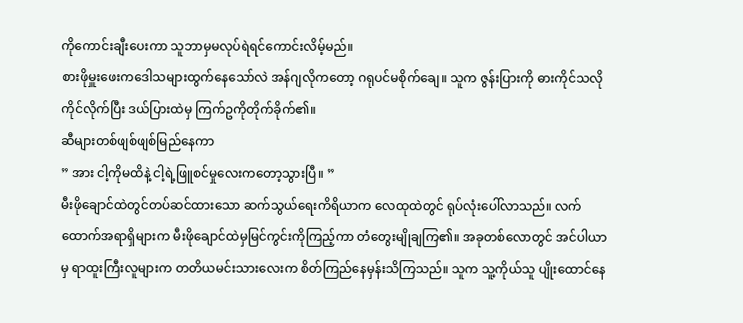ကိုကောင်းချီးပေးကာ သူဘာမှမလုပ်ရဲရင်ကောင်းလိမ့်မည်။
စားဖိုမှူးဖေးကဒေါသများထွက်နေသော်လဲ အန်ဂျလိုကတော့ ဂရုပင်မစိုက်ချေ။ သူက ဇွန်းပြားကို ဓားကိုင်သလို ကိုင်လိုက်ပြီး ဒယ်ပြားထဲမှ ကြက်ဥကိုတိုက်ခိုက်၏။
ဆီများတစ်ဖျစ်ဖျစ်မြည်နေကာ
” အား ငါ့ကိုမထိနဲ့ ငါ့ရဲ့ဖြူစင်မှုလေးကတော့သွားပြီ။ ”
မီးဖိုချောင်ထဲတွင်တပ်ဆင်ထားသော ဆက်သွယ်ရေးကိရိယာက လေထုထဲတွင် ရုပ်လုံးပေါ်လာသည်။ လက်ထောက်အရာရှိများက မီးဖိုချောင်ထဲမှမြင်ကွင်းကိုကြည့်ကာ တံတွေးမျိုချကြ၏။ အခုတစ်လောတွင် အင်ပါယာမှ ရာထူးကြီးလူများက တတိယမင်းသားလေးက စိတ်ကြည်နေမှန်းသိကြသည်။ သူက သူ့ကိုယ်သူ ပျိုးထောင်နေ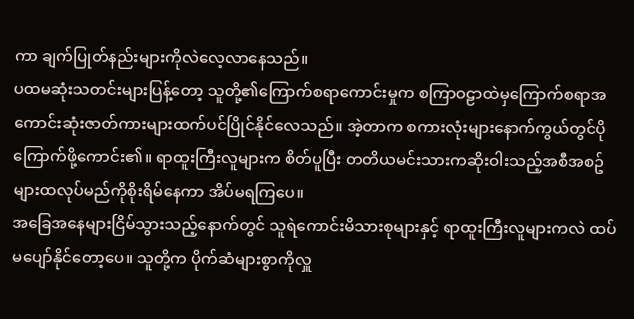ကာ ချက်ပြုတ်နည်းများကိုလဲလေ့လာနေသည်။
ပထမဆုံးသတင်းများပြန့်တော့ သူတို့၏ကြောက်စရာကောင်းမှုက စကြာဝဠာထဲမှကြောက်စရာအကောင်းဆုံးဇာတ်ကားများထက်ပင်ပြိုင်နိုင်လေသည်။ အဲ့တာက စကားလုံးများနောက်ကွယ်တွင်ပိုကြောက်ဖို့ကောင်း၏။ ရာထူးကြီးလူများက စိတ်ပူပြီး တတိယမင်းသားကဆိုးဝါးသည့်အစီအစဥ်များထလုပ်မည်ကိုစိုးရိမ်နေကာ အိပ်မရကြပေ။
အခြေအနေများငြိမ်သွားသည့်နောက်တွင် သူရဲကောင်းမိသားစုများနှင့် ရာထူးကြီးလူများကလဲ ထပ်မပျော်နိုင်တော့ပေ။ သူတို့က ပိုက်ဆံများစွာကိုလှူ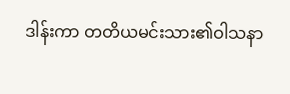ဒါန်းကာ တတိယမင်းသား၏ဝါသနာ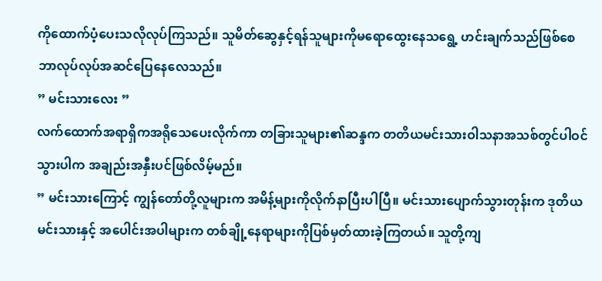ကိုထောက်ပံ့ပေးသလိုလုပ်ကြသည်။ သူမိတ်ဆွေနှင့်ရန်သူများကိုမရောထွေးနေသရွေ့ ဟင်းချက်သည်ဖြစ်စေ ဘာလုပ်လုပ်အဆင်ပြေနေလေသည်။
” မင်းသားလေး ”
လက်ထောက်အရာရှိကအရိုသေပေးလိုက်ကာ တခြားသူများ၏ဆန္ဒက တတိယမင်းသားဝါသနာအသစ်တွင်ပါဝင်သွားပါက အချည်းအနှီးပင်ဖြစ်လိမ့်မည်။
” မင်းသားကြောင့် ကျွန်တော်တို့လူများက အမိန့်များကိုလိုက်နာပြီးပါပြီ။ မင်းသားပျောက်သွားတုန်းက ဒုတိယမင်းသားနှင့် အပေါင်းအပါများက တစ်ချို့နေရာများကိုပြစ်မှတ်ထားခဲ့ကြတယ်။ သူတို့ကျ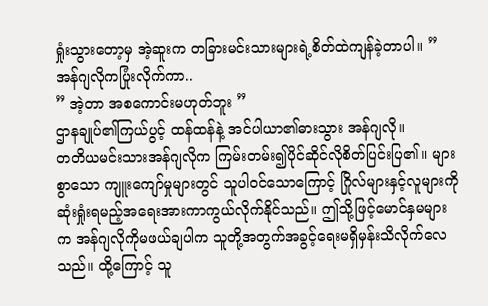ရှုံးသွားတော့မှ အဲ့ဆူးက တခြားမင်းသားများရဲ့စိတ်ထဲကျန်ခဲ့တာပါ။ ”
အန်ဂျလိုကပြုံးလိုက်ကာ..
” အဲ့တာ အစကောင်းမဟုတ်ဘူး ”
ဌာနချုပ်၏ကြယ်ပွင့် ထန်ထန်နဲ့ အင်ပါယာ၏ဓားသွား အန်ဂျလို။
တတိယမင်းသားအန်ဂျလိုက ကြမ်းတမ်း၍ပိုင်ဆိုင်လိုစိတ်ပြင်းပြ၏။ များစွာသော ကျူးကျော်မှုများတွင် သူပါဝင်သောကြောင့် ဂြိုလ်များနှင့်လူများကိုဆုံးရှုံးရမည့်အရေးအားကာကွယ်လိုက်နိုင်သည်။ ဤသို့ဖြင့်မောင်နှမများက အန်ဂျလိုကိုမဖယ်ချပါက သူတို့အတွက်အခွင့်ရေးမရှိမှန်းသိလိုက်လေသည်။ ထို့ကြောင့် သူ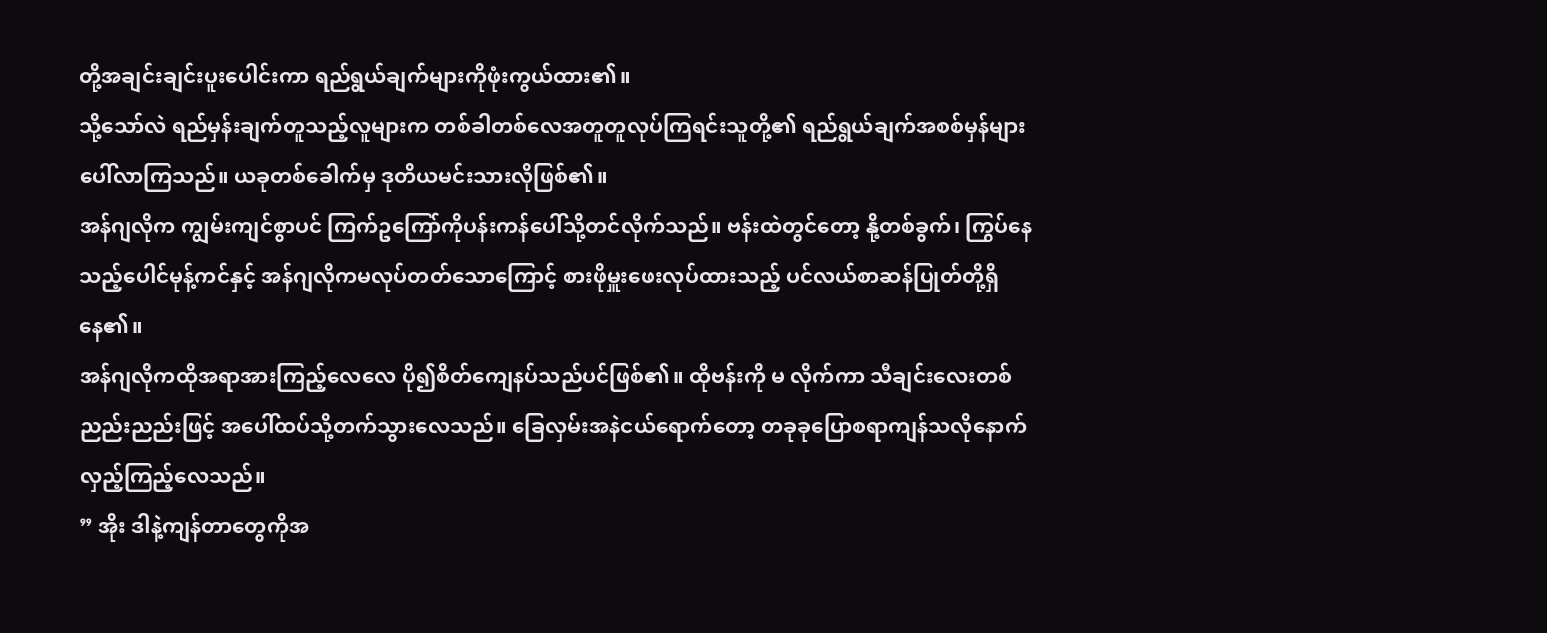တို့အချင်းချင်းပူးပေါင်းကာ ရည်ရွယ်ချက်များကိုဖုံးကွယ်ထား၏။
သို့သော်လဲ ရည်မှန်းချက်တူသည့်လူများက တစ်ခါတစ်လေအတူတူလုပ်ကြရင်းသူတို့၏ ရည်ရွယ်ချက်အစစ်မှန်များပေါ်လာကြသည်။ ယခုတစ်ခေါက်မှ ဒုတိယမင်းသားလိုဖြစ်၏။
အန်ဂျလိုက ကျွမ်းကျင်စွာပင် ကြက်ဥကြော်ကိုပန်းကန်ပေါ်သို့တင်လိုက်သည်။ ဗန်းထဲတွင်တော့ နို့တစ်ခွက်၊ ကြွပ်နေသည့်ပေါင်မုန့်ကင်နှင့် အန်ဂျလိုကမလုပ်တတ်သောကြောင့် စားဖိုမှူးဖေးလုပ်ထားသည့် ပင်လယ်စာဆန်ပြုတ်တို့ရှိနေ၏။
အန်ဂျလိုကထိုအရာအားကြည့်လေလေ ပို၍စိတ်ကျေနပ်သည်ပင်ဖြစ်၏။ ထိုဗန်းကို မ လိုက်ကာ သီချင်းလေးတစ်ညည်းညည်းဖြင့် အပေါ်ထပ်သို့တက်သွားလေသည်။ ခြေလှမ်းအနဲငယ်ရောက်တော့ တခုခုပြောစရာကျန်သလိုနောက်လှည့်ကြည့်လေသည်။
” အိုး ဒါနဲ့ကျန်တာတွေကိုအ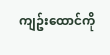ကျဥ်းထောင်ကို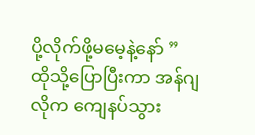ပို့လိုက်ဖို့မမေ့နဲ့နော် ”
ထိုသို့ပြောပြီးကာ အန်ဂျလိုက ကျေနပ်သွား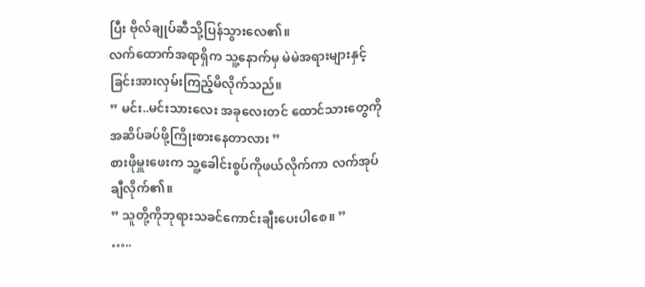ပြီး ဗိုလ်ချုပ်ဆီသို့ပြန်သွားလေ၏။
လက်ထောက်အရာရှိက သူ့နောက်မှ မဲမဲအရားများနှင့် ခြင်းအားလှမ်းကြည့်မိလိုက်သည်။
” မင်း..မင်းသားလေး အခုလေးတင် ထောင်သားတွေကိုအဆိပ်ခပ်ဖို့ကြိုးစားနေတာလား ”
စားဖိုမှူးဖေးက သူ့ခေါင်းစွပ်ကိုဖယ်လိုက်ကာ လက်အုပ်ချီလိုက်၏။
” သူတို့ကိုဘုရားသခင်ကောင်းချီးပေးပါစေ။ ”
…..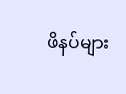ဖိနပ်များ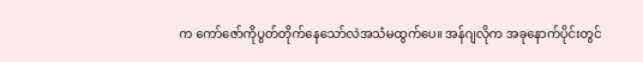က ကော်ဇော်ကိုပွတ်တိုက်နေသော်လဲအသံမထွက်ပေ။ အန်ဂျလိုက အခုနောက်ပိုင်းတွင်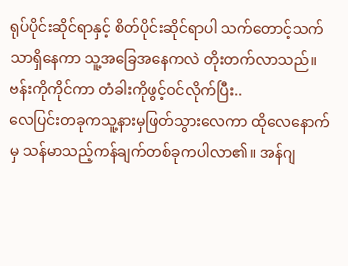ရုပ်ပိုင်းဆိုင်ရာနှင့် စိတ်ပိုင်းဆိုင်ရာပါ သက်တောင့်သက်သာရှိနေကာ သူ့အခြေအနေကလဲ တိုးတက်လာသည်။ ဗန်းကိုကိုင်ကာ တံခါးကိုဖွင့်ဝင်လိုက်ပြီး..
လေပြင်းတခုကသူ့နားမှဖြတ်သွားလေကာ ထိုလေနောက်မှ သန်မာသည့်ကန်ချက်တစ်ခုကပါလာ၏။ အန်ဂျ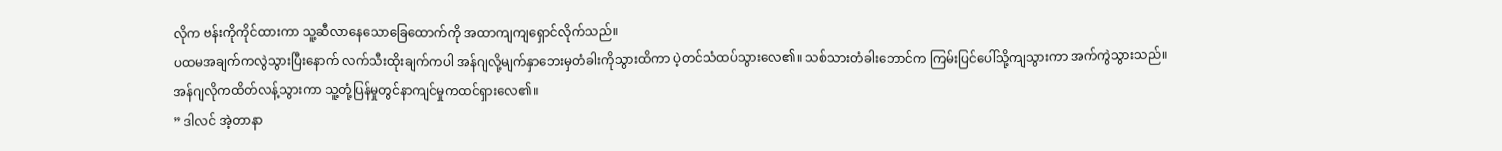လိုက ဗန်းကိုကိုင်ထားကာ သူ့ဆီလာနေသောခြေထောက်ကို အထာကျကျရှောင်လိုက်သည်။
ပထမအချက်ကလွဲသွားပြီးနောက် လက်သီးထိုးချက်ကပါ အန်ဂျလို့မျက်နှာဘေးမှတံခါးကိုသွားထိကာ ပဲ့တင်သံထပ်သွားလေ၏။ သစ်သားတံခါးဘောင်က ကြမ်းပြင်ပေါ်သို့ကျသွားကာ အက်ကွဲသွားသည်။
အန်ဂျလိုကထိတ်လန့်သွားကာ သူ့တုံ့ပြန်မှုတွင်နာကျင်မှုကထင်ရှားလေ၏။
” ဒါလင် အဲ့တာနာ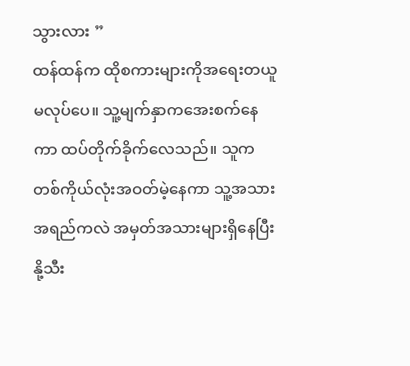သွားလား ”
ထန်ထန်က ထိုစကားများကိုအရေးတယူမလုပ်ပေ။ သူ့မျက်နှာကအေးစက်နေကာ ထပ်တိုက်ခိုက်လေသည်။ သူကတစ်ကိုယ်လုံးအဝတ်မဲ့နေကာ သူ့အသားအရည်ကလဲ အမှတ်အသားများရှိနေပြီး နို့သီး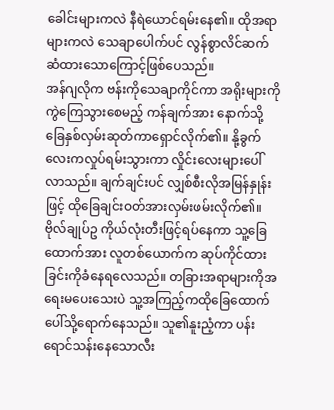ခေါင်းများကလဲ နီရဲယောင်ရမ်းနေ၏။ ထိုအရာများကလဲ သေချာပေါက်ပင် လွန်စွာလိင်ဆက်ဆံထားသောကြောင့်ဖြစ်ပေသည်။
အန်ဂျလိုက ဗန်းကိုသေချာကိုင်ကာ အရိုးများကိုကွဲကြေသွားစေမည့် ကန်ချက်အား နောက်သို့ခြေနှစ်လှမ်းဆုတ်ကာရှောင်လိုက်၏။ နို့ခွက်လေးကလှုပ်ရမ်းသွားကာ လှိုင်းလေးများပေါ်လာသည်။ ချက်ချင်းပင် လျှစ်စီးလိုအမြန်နှုန်းဖြင့် ထိုခြေချင်းဝတ်အားလှမ်းဖမ်းလိုက်၏။
ဗိုလ်ချုပ်ဥ ကိုယ်လုံးတီးဖြင့်ရပ်နေကာ သူ့ခြေထောက်အား လူတစ်ယောက်က ဆုပ်ကိုင်ထားခြင်းကိုခံနေရလေသည်။ တခြားအရာများကိုအရေးမပေးသေးပဲ သူ့အကြည့်ကထိုခြေထောက်ပေါ်သို့ရောက်နေသည်။ သူ၏နူးညံ့ကာ ပန်းရောင်သန်းနေသောလီး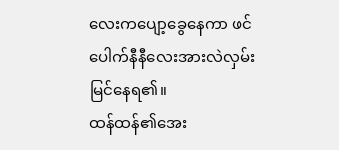လေးကပျော့ခွေနေကာ ဖင်ပေါက်နီနီလေးအားလဲလှမ်းမြင်နေရ၏။
ထန်ထန်၏အေး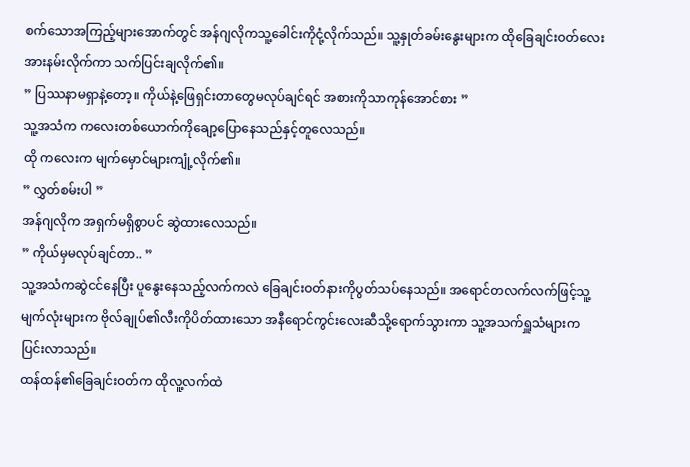စက်သောအကြည့်များအောက်တွင် အန်ဂျလိုကသူ့ခေါင်းကိုငုံ့လိုက်သည်။ သူ့နှုတ်ခမ်းနွေးများက ထိုခြေချင်းဝတ်လေးအားနမ်းလိုက်ကာ သက်ပြင်းချလိုက်၏။
” ပြဿနာမရှာနဲ့တော့။ ကိုယ်နဲ့ဖြေရှင်းတာတွေမလုပ်ချင်ရင် အစားကိုသာကုန်အောင်စား ”
သူ့အသံက ကလေးတစ်ယောက်ကိုချော့ပြောနေသည်နှင့်တူလေသည်။
ထို ကလေးက မျက်မှောင်များကျုံ့လိုက်၏။
” လွှတ်စမ်းပါ ”
အန်ဂျလိုက အရှက်မရှိစွာပင် ဆွဲထားလေသည်။
” ကိုယ်မှမလုပ်ချင်တာ.. ”
သူ့အသံကဆွဲငင်နေပြီး ပူနွေးနေသည့်လက်ကလဲ ခြေချင်းဝတ်နားကိုပွတ်သပ်နေသည်။ အရောင်တလက်လက်ဖြင့်သူ့မျက်လုံးများက ဗိုလ်ချုပ်၏လီးကိုပိတ်ထားသော အနီရောင်ကွင်းလေးဆီသို့ရောက်သွားကာ သူ့အသက်ရှူသံများကပြင်းလာသည်။
ထန်ထန်၏ခြေချင်းဝတ်က ထိုလူ့လက်ထဲ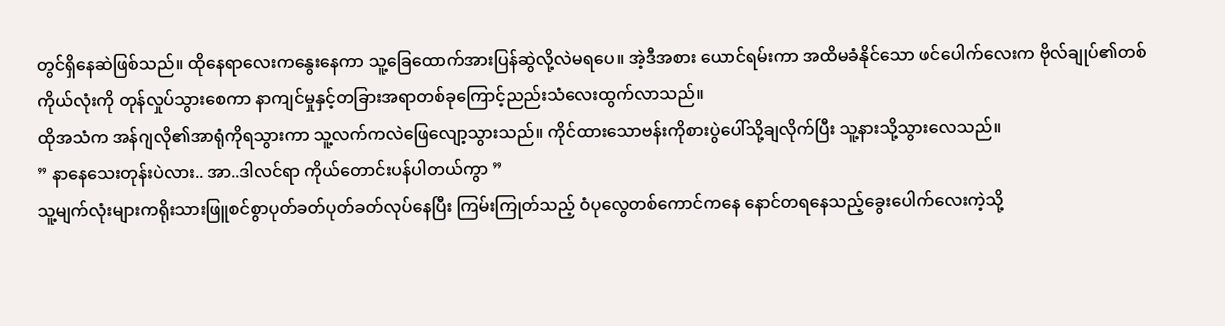တွင်ရှိနေဆဲဖြစ်သည်။ ထိုနေရာလေးကနွေးနေကာ သူ့ခြေထောက်အားပြန်ဆွဲလို့လဲမရပေ။ အဲ့ဒီအစား ယောင်ရမ်းကာ အထိမခံနိုင်သော ဖင်ပေါက်လေးက ဗိုလ်ချုပ်၏တစ်ကိုယ်လုံးကို တုန်လှုပ်သွားစေကာ နာကျင်မှုနှင့်တခြားအရာတစ်ခုကြောင့်ညည်းသံလေးထွက်လာသည်။
ထိုအသံက အန်ဂျလို၏အာရုံကိုရသွားကာ သူ့လက်ကလဲဖြေလျော့သွားသည်။ ကိုင်ထားသောဗန်းကိုစားပွဲပေါ်သို့ချလိုက်ပြီး သူ့နားသို့သွားလေသည်။
” နာနေသေးတုန်းပဲလား.. အာ..ဒါလင်ရာ ကိုယ်တောင်းပန်ပါတယ်ကွာ ”
သူ့မျက်လုံးများကရိုးသားဖြူစင်စွာပုတ်ခတ်ပုတ်ခတ်လုပ်နေပြီး ကြမ်းကြုတ်သည့် ဝံပုလွေတစ်ကောင်ကနေ နောင်တရနေသည့်ခွေးပေါက်လေးကဲ့သို့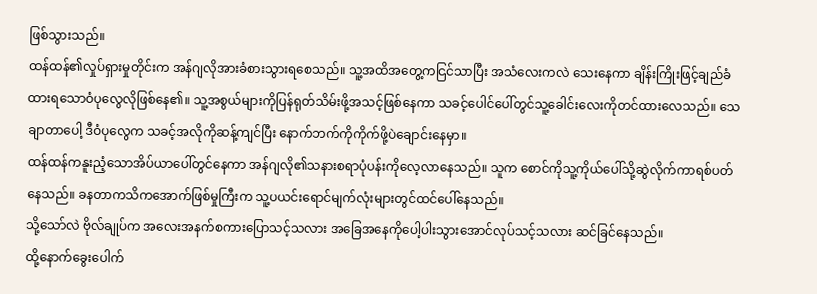ဖြစ်သွားသည်။
ထန်ထန်၏လှုပ်ရှားမှုတိုင်းက အန်ဂျလိုအားခံစားသွားရစေသည်။ သူ့အထိအတွေ့ကငြင်သာပြီး အသံလေးကလဲ သေးနေကာ ချိန်းကြိုးဖြင့်ချည်ခံထားရသောဝံပုလွေလိုဖြစ်နေ၏။ သူ့အစွယ်များကိုပြန်ရုတ်သိမ်းဖို့အသင့်ဖြစ်နေကာ သခင့်ပေါင်ပေါ်တွင်သူ့ခေါင်းလေးကိုတင်ထားလေသည်။ သေချာတာပေါ့ ဒီဝံပုလွေက သခင့်အလိုကိုဆန့်ကျင်ပြီး နောက်ဘက်ကိုကိုက်ဖို့ပဲချောင်းနေမှာ။
ထန်ထန်ကနူးညံ့သောအိပ်ယာပေါ်တွင်နေကာ အန်ဂျလို၏သနားစရာပုံပန်းကိုလေ့လာနေသည်။ သူက စောင်ကိုသူ့ကိုယ်ပေါ်သို့ဆွဲလိုက်ကာရစ်ပတ်နေသည်။ ခနတာကသိကအောက်ဖြစ်မှုကြီးက သူ့ပယင်းရောင်မျက်လုံးများတွင်ထင်ပေါ်နေသည်။
သို့သော်လဲ ဗိုလ်ချုပ်က အလေးအနက်စကားပြောသင့်သလား အခြေအနေကိုပေါ့ပါးသွားအောင်လုပ်သင့်သလား ဆင်ခြင်နေသည်။
ထို့နောက်ခွေးပေါက်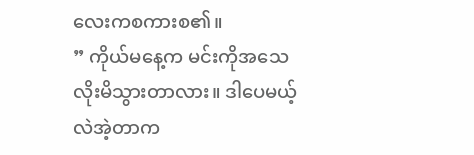လေးကစကားစ၏။
” ကိုယ်မနေ့က မင်းကိုအသေလိုးမိသွားတာလား။ ဒါပေမယ့်လဲအဲ့တာက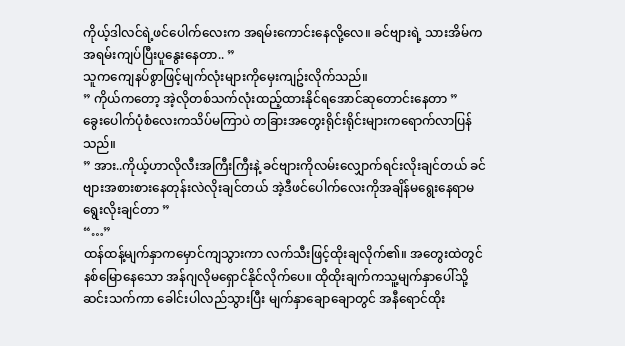ကိုယ့်ဒါလင်ရဲ့ဖင်ပေါက်လေးက အရမ်းကောင်းနေလို့လေ။ ခင်ဗျားရဲ့ သားအိမ်ကအရမ်းကျပ်ပြီးပူနွေးနေတာ.. ”
သူကကျေနပ်စွာဖြင့်မျက်လုံးများကိုမှေးကျဥ်းလိုက်သည်။
” ကိုယ်ကတော့ အဲ့လိုတစ်သက်လုံးထည့်ထားနိုင်ရအောင်ဆုတောင်းနေတာ ”
ခွေးပေါက်ပုံစံလေးကသိပ်မကြာပဲ တခြားအတွေးရိုင်းရိုင်းများကရောက်လာပြန်သည်။
” အား..ကိုယ့်ဟာလိုလီးအကြီးကြီးနဲ့ ခင်ဗျားကိုလမ်းလျှောက်ရင်းလိုးချင်တယ် ခင်ဗျားအစားစားနေတုန်းလဲလိုးချင်တယ် အဲ့ဒီဖင်ပေါက်လေးကိုအချိန်မရွေးနေရာမရွေးလိုးချင်တာ ”
“…”
ထန်ထန့်မျက်နှာကမှောင်ကျသွားကာ လက်သီးဖြင့်ထိုးချလိုက်၏။ အတွေးထဲတွင်နစ်မြောနေသော အန်ဂျလိုမရှောင်နိုင်လိုက်ပေ။ ထိုထိုးချက်ကသူ့မျက်နှာပေါ်သို့ဆင်းသက်ကာ ခေါင်းပါလည်သွားပြီး မျက်နှာချောချောတွင် အနီရောင်ထိုး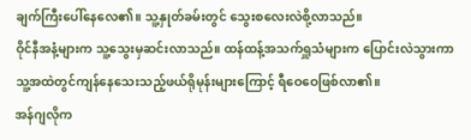ချက်ကြီးပေါ်နေလေ၏။ သူ့နှုတ်ခမ်းတွင် သွေးစလေးလဲစို့လာသည်။
ဝိုင်နီအနံ့များက သူ့သွေးမှဆင်းလာသည်။ ထန်ထန့်အသက်ရှူသံများက ပြောင်းလဲသွားကာ သူ့အထဲတွင်ကျန်နေသေးသည့်ဖယ်ရိုမုန်းများကြောင့် ရီဝေဝေဖြစ်လာ၏။
အန်ဂျလိုက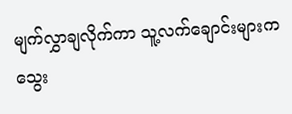မျက်လွှာချလိုက်ကာ သူ့လက်ချောင်းများက သွေး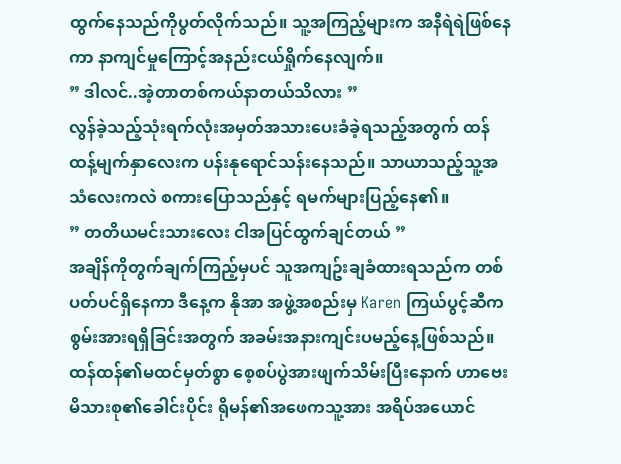ထွက်နေသည်ကိုပွတ်လိုက်သည်။ သူ့အကြည့်များက အနီရဲရဲဖြစ်နေကာ နာကျင်မှုကြောင့်အနည်းငယ်ရှိုက်နေလျက်။
” ဒါလင်..အဲ့တာတစ်ကယ်နာတယ်သိလား ”
လွန်ခဲ့သည့်သုံးရက်လုံးအမှတ်အသားပေးခံခဲ့ရသည့်အတွက် ထန်ထန့်မျက်နှာလေးက ပန်းနုရောင်သန်းနေသည်။ သာယာသည့်သူ့အသံလေးကလဲ စကားပြောသည်နှင့် ရမက်များပြည့်နေ၏။
” တတိယမင်းသားလေး ငါအပြင်ထွက်ချင်တယ် ”
အချိန်ကိုတွက်ချက်ကြည့်မှပင် သူအကျဥ်းချခံထားရသည်က တစ်ပတ်ပင်ရှိနေကာ ဒီနေ့က နိုအာ အဖွဲ့အစည်းမှ Karen ကြယ်ပွင့်ဆီက စွမ်းအားရရှိခြင်းအတွက် အခမ်းအနားကျင်းပမည့်နေ့ဖြစ်သည်။
ထန်ထန်၏မထင်မှတ်စွာ စေ့စပ်ပွဲအားဖျက်သိမ်းပြီးနောက် ဟာဗေးမိသားစု၏ခေါင်းပိုင်း ရိုမန်၏အဖေကသူ့အား အရိပ်အယောင်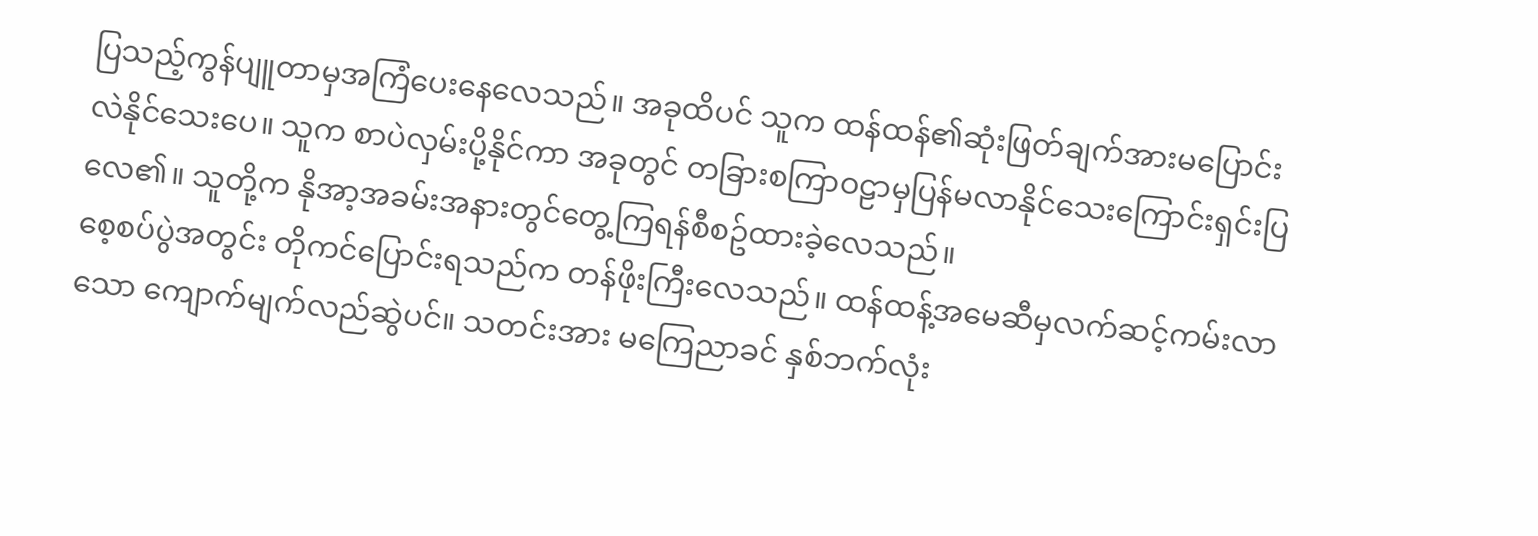ပြသည့်ကွန်ပျူတာမှအကြံပေးနေလေသည်။ အခုထိပင် သူက ထန်ထန်၏ဆုံးဖြတ်ချက်အားမပြောင်းလဲနိုင်သေးပေ။ သူက စာပဲလှမ်းပို့နိုင်ကာ အခုတွင် တခြားစကြာဝဠာမှပြန်မလာနိုင်သေးကြောင်းရှင်းပြလေ၏။ သူတို့က နိုအာ့အခမ်းအနားတွင်တွေ့ကြရန်စီစဥ်ထားခဲ့လေသည်။
စေ့စပ်ပွဲအတွင်း တိုကင်ပြောင်းရသည်က တန်ဖိုးကြီးလေသည်။ ထန်ထန့်အမေဆီမှလက်ဆင့်ကမ်းလာသော ကျောက်မျက်လည်ဆွဲပင်။ သတင်းအား မကြေညာခင် နှစ်ဘက်လုံး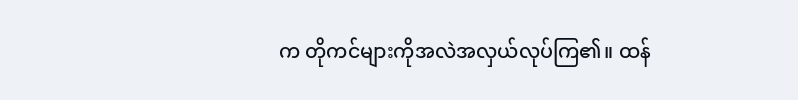က တိုကင်များကိုအလဲအလှယ်လုပ်ကြ၏။ ထန်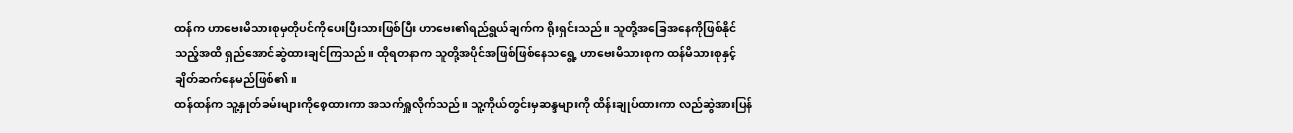ထန်က ဟာဗေးမိသားစုမှတိုပင်ကိုပေးပြီးသားဖြစ်ပြီး ဟာဗေး၏ရည်ရွယ်ချက်က ရိုးရှင်းသည်။ သူတို့အခြေအနေကိုဖြစ်နိုင်သည့်အထိ ရှည်အောင်ဆွဲထားချင်ကြသည်။ ထိုရတနာက သူတို့အပိုင်အဖြစ်ဖြစ်နေသရွေ့ ဟာဗေးမိသားစုက ထန်မိသားစုနှင့်ချိတ်ဆက်နေမည်ဖြစ်၏။
ထန်ထန်က သူ့နှုတ်ခမ်းများကိုစေ့ထားကာ အသက်ရှူလိုက်သည်။ သူ့ကိုယ်တွင်းမှဆန္ဒများကို ထိန်းချုပ်ထားကာ လည်ဆွဲအားပြန်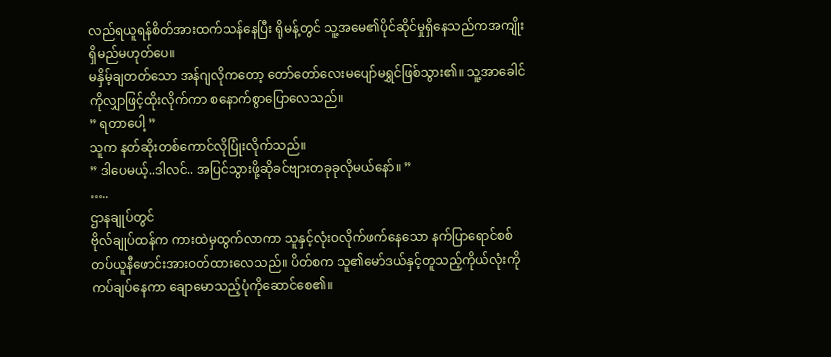လည်ရယူရန်စိတ်အားထက်သန်နေပြီး ရိုမန့်တွင် သူ့အမေ၏ပိုင်ဆိုင်မှုရှိနေသည်ကအကျိုးရှိမည်မဟုတ်ပေ။
မနှိမ့်ချတတ်သော အန်ဂျလိုကတော့ တော်တော်လေးမပျော်မရွှင်ဖြစ်သွား၏။ သူ့အာခေါင်ကိုလျှာဖြင့်ထိုးလိုက်ကာ စနောက်စွာပြောလေသည်။
” ရတာပေါ့ ”
သူက နတ်ဆိုးတစ်ကောင်လိုပြုံးလိုက်သည်။
” ဒါပေမယ့်..ဒါလင်.. အပြင်သွားဖို့ဆိုခင်ဗျားတခုခုလိုမယ်နော်။ ”
…..
ဌာနချုပ်တွင်
ဗိုလ်ချုပ်ထန်က ကားထဲမှထွက်လာကာ သူနှင့်လုံးဝလိုက်ဖက်နေသော နက်ပြာရောင်စစ်တပ်ယူနီဖောင်းအားဝတ်ထားလေသည်။ ပိတ်စက သူ၏မော်ဒယ်နှင့်တူသည့်ကိုယ်လုံးကို ကပ်ချပ်နေကာ ချောမောသည့်ပုံကိုဆောင်စေ၏။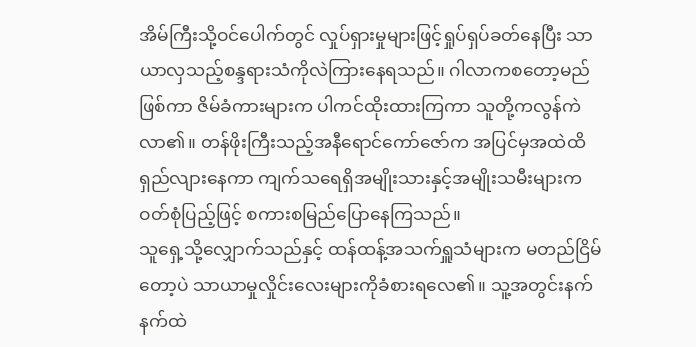အိမ်ကြီးသို့ဝင်ပေါက်တွင် လှုပ်ရှားမှုများဖြင့်ရှုပ်ရှပ်ခတ်နေပြီး သာယာလှသည့်စန္ဒရားသံကိုလဲကြားနေရသည်။ ဂါလာကစတော့မည်ဖြစ်ကာ ဇိမ်ခံကားများက ပါကင်ထိုးထားကြကာ သူတို့ကလွန်ကဲလာ၏။ တန်ဖိုးကြီးသည့်အနီရောင်ကော်ဇော်က အပြင်မှအထဲထိရှည်လျားနေကာ ကျက်သရေရှိအမျိုးသားနှင့်အမျိုးသမီးများက ဝတ်စုံပြည့်ဖြင့် စကားစမြည်ပြောနေကြသည်။
သူရှေ့သို့လျှောက်သည်နှင့် ထန်ထန့်အသက်ရှူသံများက မတည်ငြိမ်တော့ပဲ သာယာမှုလှိုင်းလေးများကိုခံစားရလေ၏။ သူ့အတွင်းနက်နက်ထဲ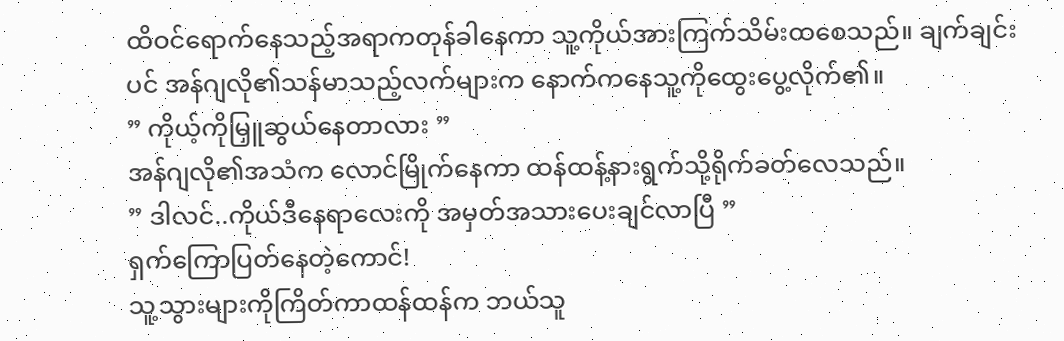ထိဝင်ရောက်နေသည့်အရာကတုန်ခါနေကာ သူ့ကိုယ်အားကြက်သိမ်းထစေသည်။ ချက်ချင်းပင် အန်ဂျလို၏သန်မာသည့်လက်များက နောက်ကနေသူ့ကိုထွေးပွေ့လိုက်၏။
” ကိုယ့်ကိုမြှူဆွယ်နေတာလား ”
အန်ဂျလို၏အသံက လောင်မြိုက်နေကာ ထန်ထန့်နားရွက်သို့ရိုက်ခတ်လေသည်။
” ဒါလင်..ကိုယ်ဒီနေရာလေးကို အမှတ်အသားပေးချင်လာပြီ ”
ရှက်ကြောပြတ်နေတဲ့ကောင်!
သူ့သွားများကိုကြိတ်ကာထန်ထန်က ဘယ်သူ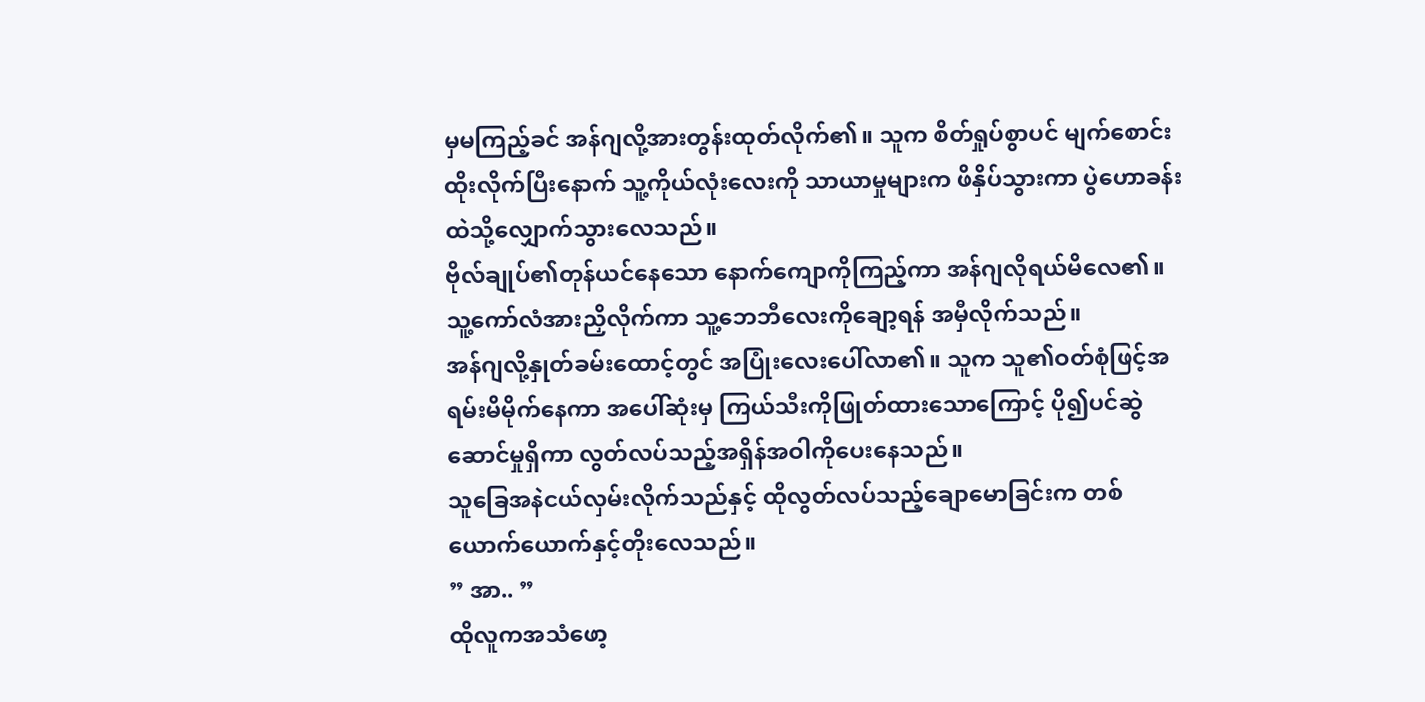မှမကြည့်ခင် အန်ဂျလို့အားတွန်းထုတ်လိုက်၏။ သူက စိတ်ရှုပ်စွာပင် မျက်စောင်းထိုးလိုက်ပြီးနောက် သူ့ကိုယ်လုံးလေးကို သာယာမှုများက ဖိနှိပ်သွားကာ ပွဲဟောခန်းထဲသို့လျှောက်သွားလေသည်။
ဗိုလ်ချုပ်၏တုန်ယင်နေသော နောက်ကျောကိုကြည့်ကာ အန်ဂျလိုရယ်မိလေ၏။ သူ့ကော်လံအားညှိလိုက်ကာ သူ့ဘေဘီလေးကိုချော့ရန် အမှီလိုက်သည်။
အန်ဂျလို့နှုတ်ခမ်းထောင့်တွင် အပြုံးလေးပေါ်လာ၏။ သူက သူ၏ဝတ်စုံဖြင့်အရမ်းမိမိုက်နေကာ အပေါ်ဆုံးမှ ကြယ်သီးကိုဖြုတ်ထားသောကြောင့် ပို၍ပင်ဆွဲဆောင်မှုရှိကာ လွတ်လပ်သည့်အရှိန်အဝါကိုပေးနေသည်။
သူခြေအနဲငယ်လှမ်းလိုက်သည်နှင့် ထိုလွတ်လပ်သည့်ချောမောခြင်းက တစ်ယောက်ယောက်နှင့်တိုးလေသည်။
” အာ.. ”
ထိုလူကအသံဖော့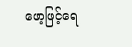ဖော့ဖြင့်ရေ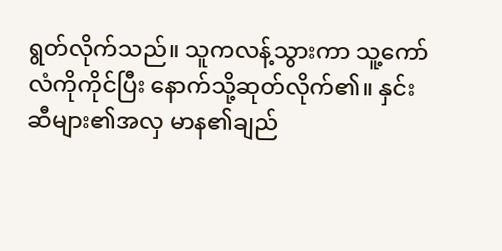ရွတ်လိုက်သည်။ သူကလန့်သွားကာ သူ့ကော်လံကိုကိုင်ပြီး နောက်သို့ဆုတ်လိုက်၏။ နှင်းဆီများ၏အလှ မာန၏ချည်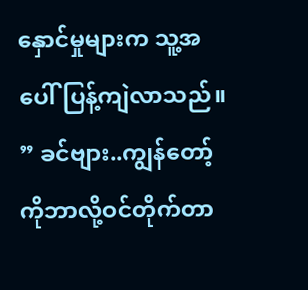နှောင်မှုများက သူ့အပေါ်ပြန့်ကျဲလာသည်။
” ခင်ဗျား..ကျွန်တော့်ကိုဘာလို့ဝင်တိုက်တာ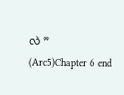လဲ ”
(Arc5)Chapter 6 end